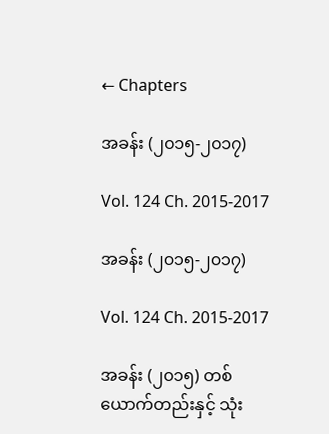← Chapters

အခန်း (၂၀၁၅-၂၀၁၇)

Vol. 124 Ch. 2015-2017

အခန်း (၂၀၁၅-၂၀၁၇)

Vol. 124 Ch. 2015-2017

အခန်း (၂၀၁၅) တစ်ယောက်တည်းနှင့် သုံး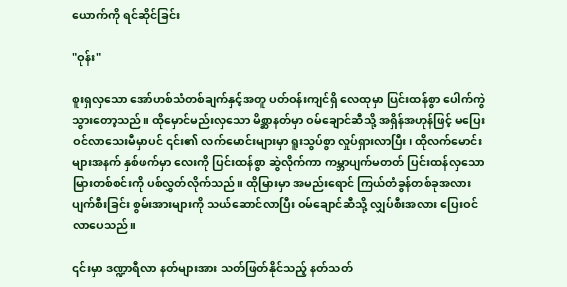ယောက်ကို ရင်ဆိုင်ခြင်း

"ဝုန်း"

စူးရှလှသော အော်ဟစ်သံတစ်ချက်နှင့်အတူ ပတ်ဝန်းကျင်ရှိ လေထုမှာ ပြင်းထန်စွာ ပေါက်ကွဲသွားတော့သည်။ ထိုမှောင်မည်းလှသော မိစ္ဆာနတ်မှာ ဝမ်ချောင်ဆီသို့ အရှိန်အဟုန်ဖြင့် မပြေးဝင်လာသေးမီမှာပင် ၎င်း၏ လက်မောင်းများမှာ ရူးသွပ်စွာ လှုပ်ရှားလာပြီး၊ ထိုလက်မောင်းများအနက် နှစ်ဖက်မှာ လေးကို ပြင်းထန်စွာ ဆွဲလိုက်ကာ ကမ္ဘာပျက်မတတ် ပြင်းထန်လှသော မြားတစ်စင်းကို ပစ်လွှတ်လိုက်သည်။ ထိုမြားမှာ အမည်းရောင် ကြယ်တံခွန်တစ်ခုအလား ပျက်စီးခြင်း စွမ်းအားများကို သယ်ဆောင်လာပြီး ဝမ်ချောင်ဆီသို့ လျှပ်စီးအလား ပြေးဝင်လာပေသည်။

၎င်းမှာ ဒဏ္ဍာရီလာ နတ်များအား သတ်ဖြတ်နိုင်သည့် နတ်သတ်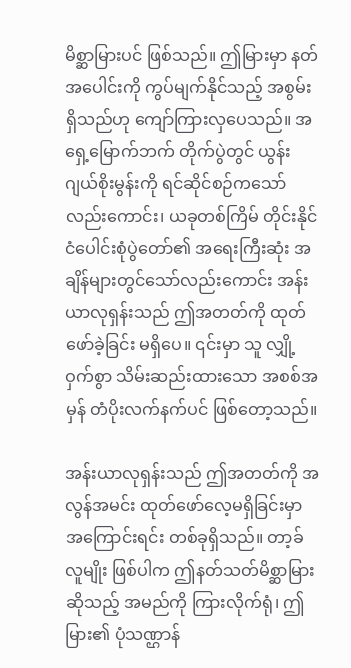မိစ္ဆာမြားပင် ဖြစ်သည်။ ဤမြားမှာ နတ်အပေါင်းကို ကွပ်မျက်နိုင်သည့် အစွမ်းရှိသည်ဟု ကျော်ကြားလှပေသည်။ အရှေ့မြောက်ဘက် တိုက်ပွဲတွင် ယွန်းဂျယ်စိုးမွန်းကို ရင်ဆိုင်စဉ်ကသော်လည်းကောင်း၊ ယခုတစ်ကြိမ် တိုင်းနိုင်ငံပေါင်းစုံပွဲတော်၏ အရေးကြီးဆုံး အချိန်များတွင်သော်လည်းကောင်း အန်းယာလုရှန်းသည် ဤအတတ်ကို ထုတ်ဖော်ခဲ့ခြင်း မရှိပေ။ ၎င်းမှာ သူ လျှို့ဝှက်စွာ သိမ်းဆည်းထားသော အစစ်အမှန် တံပိုးလက်နက်ပင် ဖြစ်တော့သည်။

အန်းယာလုရှန်းသည် ဤအတတ်ကို အလွန်အမင်း ထုတ်ဖော်လေ့မရှိခြင်းမှာ အကြောင်းရင်း တစ်ခုရှိသည်။ တာ့ခ်လူမျိုး ဖြစ်ပါက ဤနတ်သတ်မိစ္ဆာမြားဆိုသည့် အမည်ကို ကြားလိုက်ရုံ၊ ဤမြား၏ ပုံသဏ္ဌာန်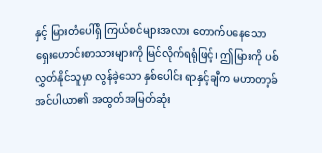နှင့် မြားတံပေါ်ရှိ ကြယ်စင်များအလား တောက်ပနေသော ရှေးဟောင်းစာသားများကို မြင်လိုက်ရရုံဖြင့်၊ ဤမြားကို ပစ်လွှတ်နိုင်သူမှာ လွန်ခဲ့သော နှစ်ပေါင်း ရာနှင့်ချီက မဟာတာ့ခ်အင်ပါယာ၏ အထွတ်အမြတ်ဆုံး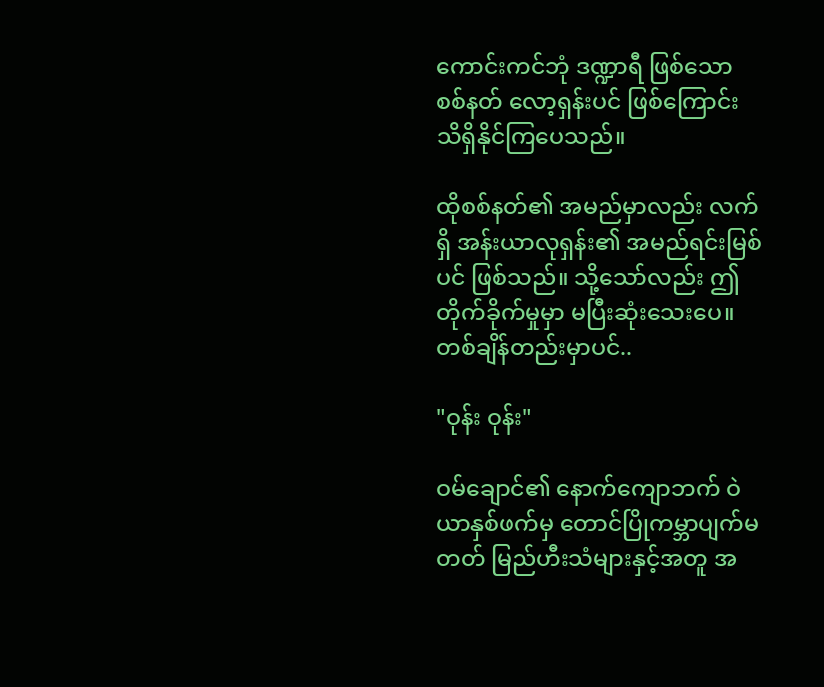ကောင်းကင်ဘုံ ဒဏ္ဍာရီ ဖြစ်သော စစ်နတ် လော့ရှန်းပင် ဖြစ်ကြောင်း သိရှိနိုင်ကြပေသည်။

ထိုစစ်နတ်၏ အမည်မှာလည်း လက်ရှိ အန်းယာလုရှန်း၏ အမည်ရင်းမြစ်ပင် ဖြစ်သည်။ သို့သော်လည်း ဤတိုက်ခိုက်မှုမှာ မပြီးဆုံးသေးပေ။ တစ်ချိန်တည်းမှာပင်..

"ဝုန်း ဝုန်း"

ဝမ်ချောင်၏ နောက်ကျောဘက် ဝဲယာနှစ်ဖက်မှ တောင်ပြိုကမ္ဘာပျက်မတတ် မြည်ဟီးသံများနှင့်အတူ အ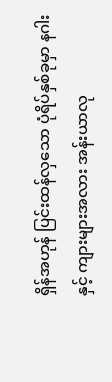ရှိန်အဟုန် ပြင်းထန်လှသော ပုံရိပ်နှစ်ခုမှာ နဂါးနှင့် ကျားများအလား အန်းယာလု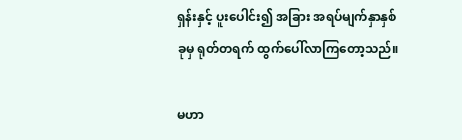ရှန်းနှင့် ပူးပေါင်း၍ အခြား အရပ်မျက်နှာနှစ်ခုမှ ရုတ်တရက် ထွက်ပေါ်လာကြတော့သည်။

မဟာ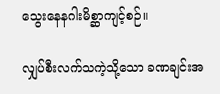သွေးနေနဂါးမိစ္ဆာကျင့်စဉ်။

လျှပ်စီးလက်သကဲ့သို့သော ခဏချင်းအ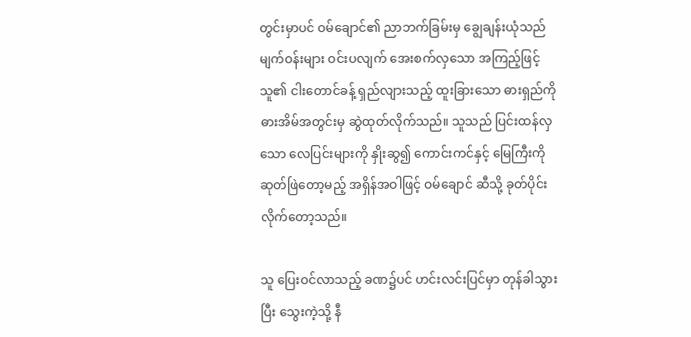တွင်းမှာပင် ဝမ်ချောင်၏ ညာဘက်ခြမ်းမှ ချွေချန်းယုံသည် မျက်ဝန်းများ ဝင်းပလျက် အေးစက်လှသော အကြည့်ဖြင့် သူ၏ ငါးတောင်ခန့် ရှည်လျားသည့် ထူးခြားသော ဓားရှည်ကို ဓားအိမ်အတွင်းမှ ဆွဲထုတ်လိုက်သည်။ သူသည် ပြင်းထန်လှသော လေပြင်းများကို နှိုးဆွ၍ ကောင်းကင်နှင့် မြေကြီးကို ဆုတ်ဖြဲတော့မည့် အရှိန်အဝါဖြင့် ဝမ်ချောင် ဆီသို့ ခုတ်ပိုင်းလိုက်တော့သည်။

သူ ပြေးဝင်လာသည့် ခဏ၌ပင် ဟင်းလင်းပြင်မှာ တုန်ခါသွားပြီး သွေးကဲ့သို့ နီ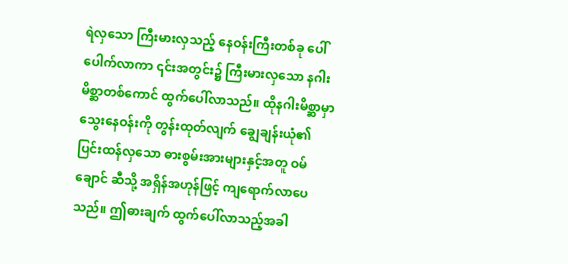ရဲလှသော ကြီးမားလှသည့် နေဝန်းကြီးတစ်ခု ပေါ်ပေါက်လာကာ ၎င်းအတွင်း၌ ကြီးမားလှသော နဂါးမိစ္ဆာတစ်ကောင် ထွက်ပေါ်လာသည်။ ထိုနဂါးမိစ္ဆာမှာ သွေးနေဝန်းကို တွန်းထုတ်လျက် ချွေချန်းယုံ၏ ပြင်းထန်လှသော ဓားစွမ်းအားများနှင့်အတူ ဝမ်ချောင် ဆီသို့ အရှိန်အဟုန်ဖြင့် ကျရောက်လာပေသည်။ ဤဓားချက် ထွက်ပေါ်လာသည့်အခါ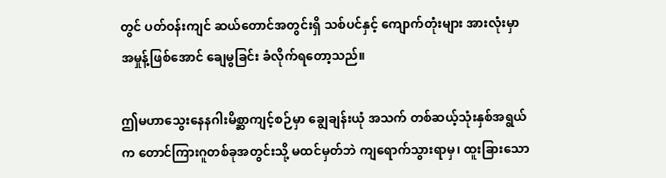တွင် ပတ်ဝန်းကျင် ဆယ်တောင်အတွင်းရှိ သစ်ပင်နှင့် ကျောက်တုံးများ အားလုံးမှာ အမှုန့်ဖြစ်အောင် ချေမွခြင်း ခံလိုက်ရတော့သည်။

ဤမဟာသွေးနေနဂါးမိစ္ဆာကျင့်စဉ်မှာ ချွေချန်းယုံ အသက် တစ်ဆယ့်သုံးနှစ်အရွယ်က တောင်ကြားဂူတစ်ခုအတွင်းသို့ မထင်မှတ်ဘဲ ကျရောက်သွားရာမှ၊ ထူးခြားသော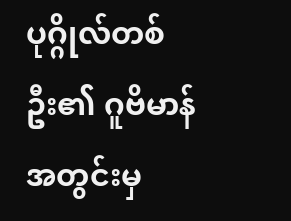ပုဂ္ဂိုလ်တစ်ဦး၏ ဂူဗိမာန်အတွင်းမှ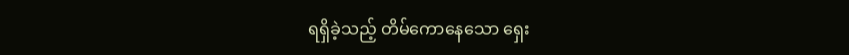ရရှိခဲ့သည့် တိမ်ကောနေသော ရှေး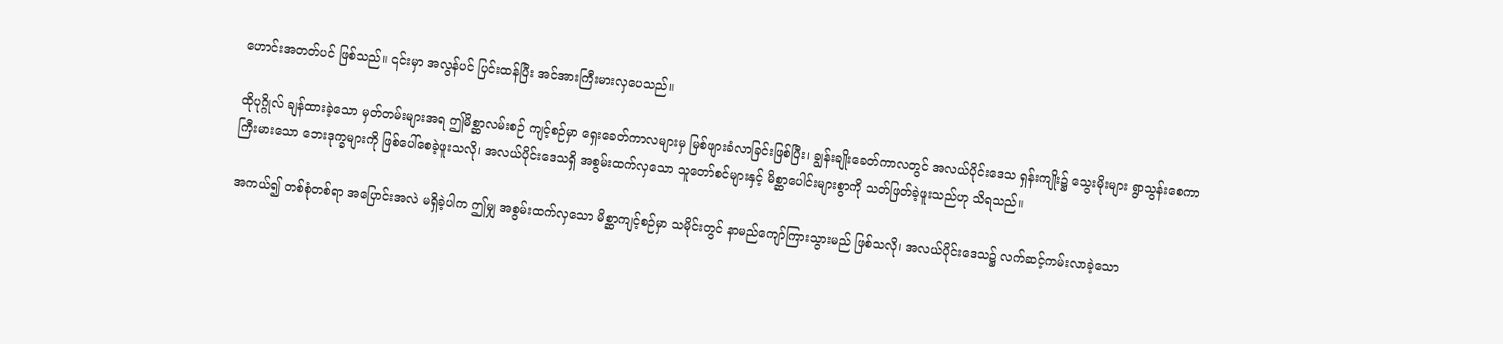ဟောင်းအတတ်ပင် ဖြစ်သည်။ ၎င်းမှာ အလွန်ပင် ပြင်းထန်ပြီး အင်အားကြီးမားလှပေသည်။

ထိုပုဂ္ဂိုလ် ချန်ထားခဲ့သော မှတ်တမ်းများအရ ဤမိစ္ဆာလမ်းစဉ် ကျင့်စဉ်မှာ ရှေးခေတ်ကာလများမှ မြစ်ဖျားခံလာခြင်းဖြစ်ပြီး၊ ချွန်းချိုးခေတ်ကာလတွင် အလယ်ပိုင်းဒေသ ရှန်းကျိုး၌ သွေးမိုးများ ရွာသွန်းစေကာ ကြီးမားသော ဘေးဒုက္ခများကို ဖြစ်ပေါ်စေခဲ့ဖူးသလို၊ အလယ်ပိုင်းဒေသရှိ အစွမ်းထက်လှသော သူတော်စင်များနှင့် မိစ္ဆာပေါင်းများစွာကို သတ်ဖြတ်ခဲ့ဖူးသည်ဟု သိရသည်။

အကယ်၍ တစ်စုံတစ်ရာ အပြောင်းအလဲ မရှိခဲ့ပါက ဤမျှ အစွမ်းထက်လှသော မိစ္ဆာကျင့်စဉ်မှာ သမိုင်းတွင် နာမည်ကျော်ကြားသွားမည် ဖြစ်သလို၊ အလယ်ပိုင်းဒေသ၌ လက်ဆင့်ကမ်းလာခဲ့သော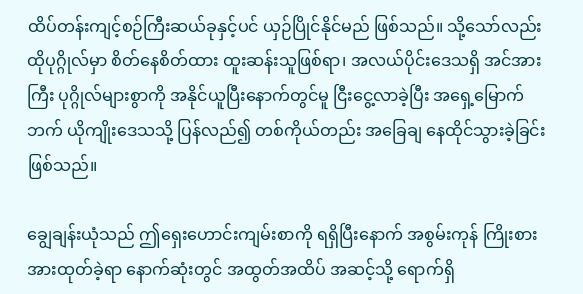ထိပ်တန်းကျင့်စဉ်ကြီးဆယ်ခုနှင့်ပင် ယှဉ်ပြိုင်နိုင်မည် ဖြစ်သည်။ သို့သော်လည်း ထိုပုဂ္ဂိုလ်မှာ စိတ်နေစိတ်ထား ထူးဆန်းသူဖြစ်ရာ၊ အလယ်ပိုင်းဒေသရှိ အင်အားကြီး ပုဂ္ဂိုလ်များစွာကို အနိုင်ယူပြီးနောက်တွင်မူ ငြီးငွေ့လာခဲ့ပြီး အရှေ့မြောက်ဘက် ယိုကျိုးဒေသသို့ ပြန်လည်၍ တစ်ကိုယ်တည်း အခြေချ နေထိုင်သွားခဲ့ခြင်း ဖြစ်သည်။

ချွေချန်းယုံသည် ဤရှေးဟောင်းကျမ်းစာကို ရရှိပြီးနောက် အစွမ်းကုန် ကြိုးစား အားထုတ်ခဲ့ရာ နောက်ဆုံးတွင် အထွတ်အထိပ် အဆင့်သို့ ရောက်ရှိ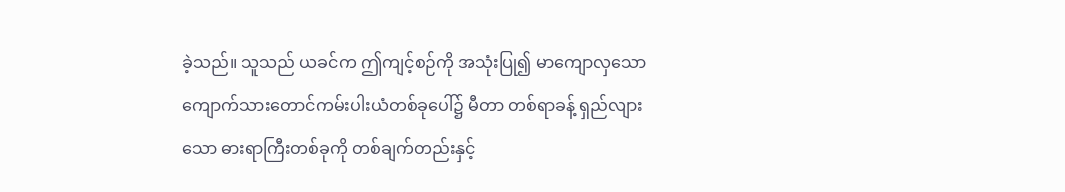ခဲ့သည်။ သူသည် ယခင်က ဤကျင့်စဉ်ကို အသုံးပြု၍ မာကျောလှသော ကျောက်သားတောင်ကမ်းပါးယံတစ်ခုပေါ်၌ မီတာ တစ်ရာခန့် ရှည်လျားသော ဓားရာကြီးတစ်ခုကို တစ်ချက်တည်းနှင့်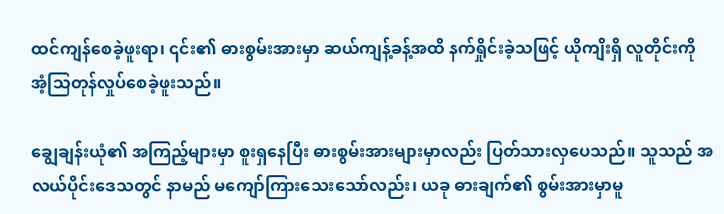ထင်ကျန်စေခဲ့ဖူးရာ၊ ၎င်း၏ ဓားစွမ်းအားမှာ ဆယ်ကျန့်ခန့်အထိ နက်ရှိုင်းခဲ့သဖြင့် ယိုကျိးရှိ လူတိုင်းကို အံ့သြတုန်လှုပ်စေခဲ့ဖူးသည်။

ချွေချန်းယုံ၏ အကြည့်များမှာ စူးရှနေပြီး ဓားစွမ်းအားများမှာလည်း ပြတ်သားလှပေသည်။ သူသည် အလယ်ပိုင်းဒေသတွင် နာမည် မကျော်ကြားသေးသော်လည်း၊ ယခု ဓားချက်၏ စွမ်းအားမှာမူ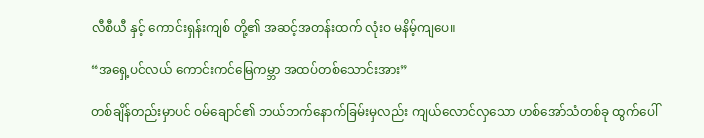လီစီယီ နှင့် ကောင်းရှန်းကျစ် တို့၏ အဆင့်အတန်းထက် လုံးဝ မနိမ့်ကျပေ။

“အရှေ့ပင်လယ် ကောင်းကင်မြေကမ္ဘာ အထပ်တစ်သောင်းအား”

တစ်ချိန်တည်းမှာပင် ဝမ်ချောင်၏ ဘယ်ဘက်နောက်ခြမ်းမှလည်း ကျယ်လောင်လှသော ဟစ်အော်သံတစ်ခု ထွက်ပေါ်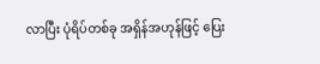လာပြီး ပုံရိပ်တစ်ခု အရှိန်အဟုန်ဖြင့် ပြေး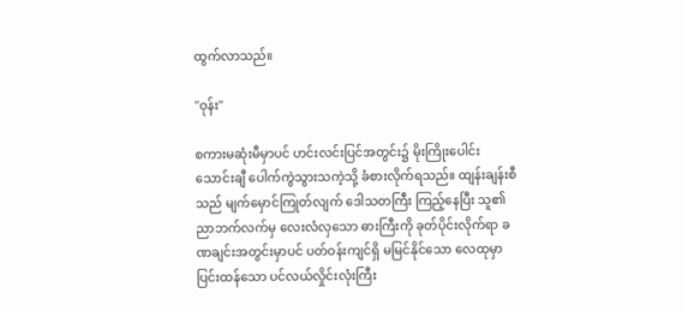ထွက်လာသည်။

"ဝုန်း"

စကားမဆုံးမီမှာပင် ဟင်းလင်းပြင်အတွင်း၌ မိုးကြိုးပေါင်း သောင်းချီ ပေါက်ကွဲသွားသကဲ့သို့ ခံစားလိုက်ရသည်။ ထျန်းချန်းစီသည် မျက်မှောင်ကြုတ်လျက် ဒေါသတကြီး ကြည့်နေပြီး သူ၏ ညာဘက်လက်မှ လေးလံလှသော ဓားကြီးကို ခုတ်ပိုင်းလိုက်ရာ ခဏချင်းအတွင်းမှာပင် ပတ်ဝန်းကျင်ရှိ မမြင်နိုင်သော လေထုမှာ ပြင်းထန်သော ပင်လယ်လှိုင်းလုံးကြီး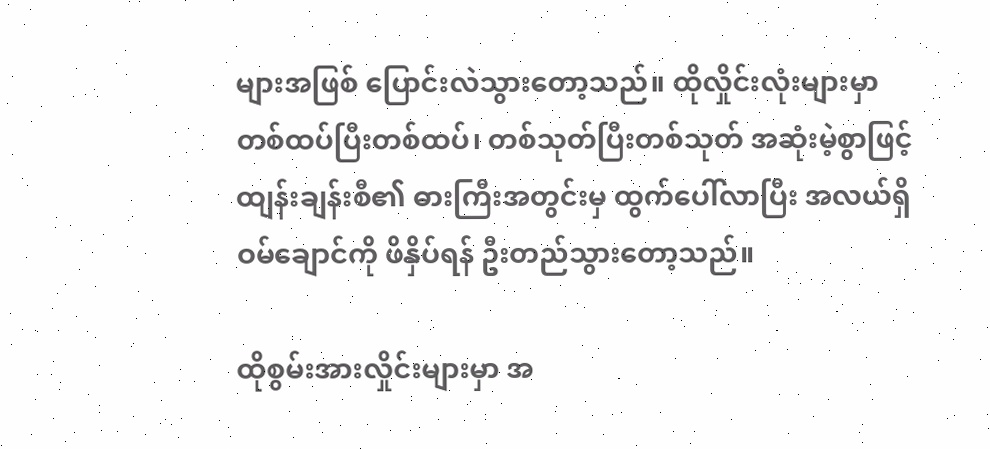များအဖြစ် ပြောင်းလဲသွားတော့သည်။ ထိုလှိုင်းလုံးများမှာ တစ်ထပ်ပြီးတစ်ထပ်၊ တစ်သုတ်ပြီးတစ်သုတ် အဆုံးမဲ့စွာဖြင့် ထျန်းချန်းစီ၏ ဓားကြီးအတွင်းမှ ထွက်ပေါ်လာပြီး အလယ်ရှိ ဝမ်ချောင်ကို ဖိနှိပ်ရန် ဦးတည်သွားတော့သည်။

ထိုစွမ်းအားလှိုင်းများမှာ အ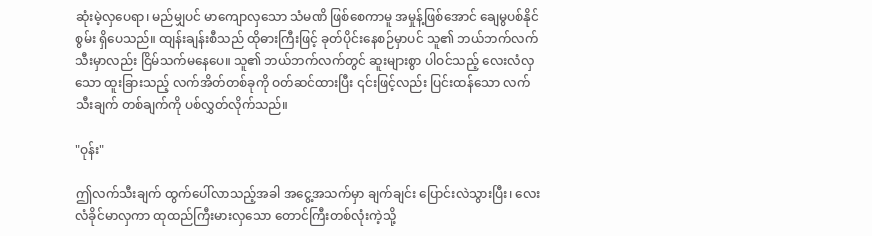ဆုံးမဲ့လှပေရာ၊ မည်မျှပင် မာကျောလှသော သံမဏိ ဖြစ်စေကာမူ အမှုန့်ဖြစ်အောင် ချေမွပစ်နိုင်စွမ်း ရှိပေသည်။ ထျန်းချန်းစီသည် ထိုဓားကြီးဖြင့် ခုတ်ပိုင်းနေစဉ်မှာပင် သူ၏ ဘယ်ဘက်လက်သီးမှာလည်း ငြိမ်သက်မနေပေ။ သူ၏ ဘယ်ဘက်လက်တွင် ဆူးများစွာ ပါဝင်သည့် လေးလံလှသော ထူးခြားသည့် လက်အိတ်တစ်ခုကို ဝတ်ဆင်ထားပြီး ၎င်းဖြင့်လည်း ပြင်းထန်သော လက်သီးချက် တစ်ချက်ကို ပစ်လွှတ်လိုက်သည်။

"ဝုန်း"

ဤလက်သီးချက် ထွက်ပေါ်လာသည့်အခါ အငွေ့အသက်မှာ ချက်ချင်း ပြောင်းလဲသွားပြီး၊ လေးလံခိုင်မာလှကာ ထုထည်ကြီးမားလှသော တောင်ကြီးတစ်လုံးကဲ့သို့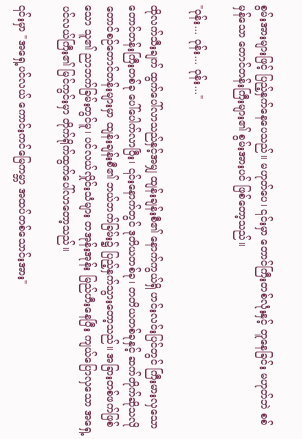စွမ်းအားများဖြင့် ပြည့်နှက်နေပေသည်။ မဟုတ်ပေ၊ ၎င်းမှာ တောင်ကြီးတစ်လုံးနှင့် တူနေခြင်း မဟုတ်ဘဲ စစ်မှန်သော တောင်တန်းကြီးများ၏ စွမ်းအားပင် ဖြစ်တော့သည်။

"ဝုန်း... ဝုန်း... ဝုန်း..."

ထိုလက်သီးချက် ထွက်ပေါ်လာသည်နှင့်အမျှ ထျန်းချန်းစီ၏ နောက်ကွယ်ရှိ ဟင်းလင်းပြင်တွင် ကြီးမားလှသော တောင်တန်းကြီးတစ်ခု ပေါ်ပေါက်လာပြီး၊ ၎င်းနောက်တွင် ဒုတိယတစ်ခု၊ တတိယတစ်ခုနှင့် ဆက်တိုက်ဆိုသလို တောင်စဉ်တောင်တန်းများမှာ ထျန်းချန်းစီ၏ ဘယ်ဘက်ခြမ်း၌ ပြည့်နှက်သွားတော့သည်။ အခြားတစ်ဖက်ဖြစ်သော သူ၏ ညာဘက်ခြမ်းတွင်မူ၊ ပင်လယ်လှိုင်းသံများ တအုန်းအုန်း မြည်ဟီးနေပြီး ကျယ်ပြောလှသော အရှေ့ပင်လယ်ကြီး၏ မြင်ကွင်းမှာ တိုက်ရိုက်ထွက်ပေါ်လာတော့သည်။

၎င်းမှာ "အရှေ့ပင်လယ် ကောင်းကင်မြေကမ္ဘာ အထပ်တစ်သောင်းအား"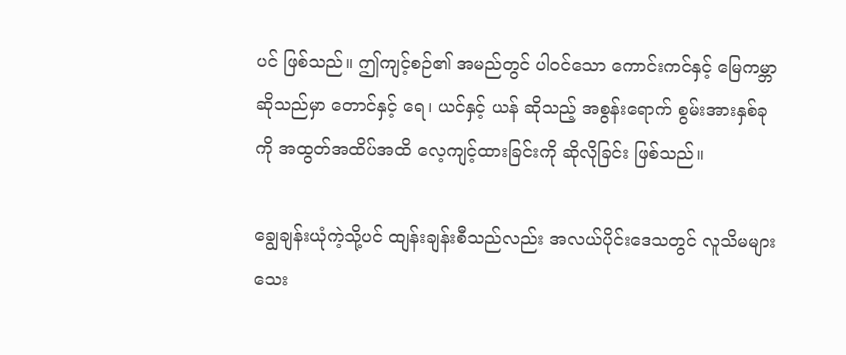ပင် ဖြစ်သည်။ ဤကျင့်စဉ်၏ အမည်တွင် ပါဝင်သော ကောင်းကင်နှင့် မြေကမ္ဘာဆိုသည်မှာ တောင်နှင့် ရေ၊ ယင်နှင့် ယန် ဆိုသည့် အစွန်းရောက် စွမ်းအားနှစ်ခုကို အထွတ်အထိပ်အထိ လေ့ကျင့်ထားခြင်းကို ဆိုလိုခြင်း ဖြစ်သည်။

ချွေချန်းယုံကဲ့သို့ပင် ထျန်းချန်းစီသည်လည်း အလယ်ပိုင်းဒေသတွင် လူသိမများသေး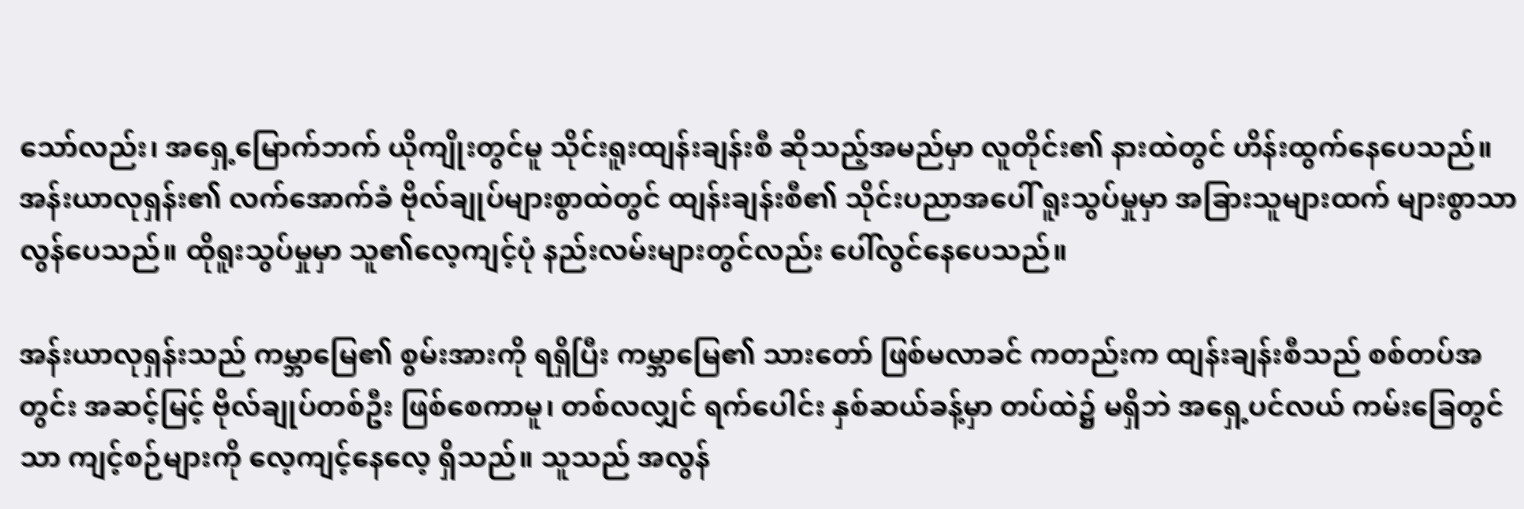သော်လည်း၊ အရှေ့မြောက်ဘက် ယိုကျိုးတွင်မူ သိုင်းရူးထျန်းချန်းစီ ဆိုသည့်အမည်မှာ လူတိုင်း၏ နားထဲတွင် ဟိန်းထွက်နေပေသည်။ အန်းယာလုရှန်း၏ လက်အောက်ခံ ဗိုလ်ချုပ်များစွာထဲတွင် ထျန်းချန်းစီ၏ သိုင်းပညာအပေါ် ရူးသွပ်မှုမှာ အခြားသူများထက် များစွာသာလွန်ပေသည်။ ထိုရူးသွပ်မှုမှာ သူ၏လေ့ကျင့်ပုံ နည်းလမ်းများတွင်လည်း ပေါ်လွင်နေပေသည်။

အန်းယာလုရှန်းသည် ကမ္ဘာမြေ၏ စွမ်းအားကို ရရှိပြီး ကမ္ဘာမြေ၏ သားတော် ဖြစ်မလာခင် ကတည်းက ထျန်းချန်းစီသည် စစ်တပ်အတွင်း အဆင့်မြင့် ဗိုလ်ချုပ်တစ်ဦး ဖြစ်စေကာမူ၊ တစ်လလျှင် ရက်ပေါင်း နှစ်ဆယ်ခန့်မှာ တပ်ထဲ၌ မရှိဘဲ အရှေ့ပင်လယ် ကမ်းခြေတွင်သာ ကျင့်စဉ်များကို လေ့ကျင့်နေလေ့ ရှိသည်။ သူသည် အလွန်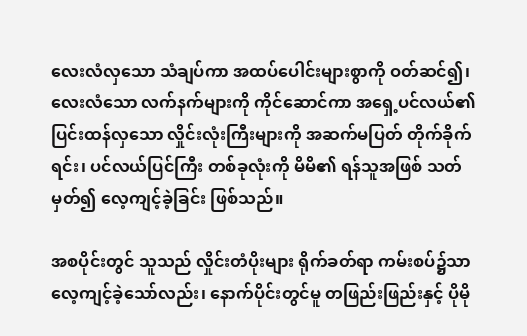လေးလံလှသော သံချပ်ကာ အထပ်ပေါင်းများစွာကို ဝတ်ဆင်၍၊ လေးလံသော လက်နက်များကို ကိုင်ဆောင်ကာ အရှေ့ပင်လယ်၏ ပြင်းထန်လှသော လှိုင်းလုံးကြီးများကို အဆက်မပြတ် တိုက်ခိုက်ရင်း၊ ပင်လယ်ပြင်ကြီး တစ်ခုလုံးကို မိမိ၏ ရန်သူအဖြစ် သတ်မှတ်၍ လေ့ကျင့်ခဲ့ခြင်း ဖြစ်သည်။

အစပိုင်းတွင် သူသည် လှိုင်းတံပိုးများ ရိုက်ခတ်ရာ ကမ်းစပ်၌သာ လေ့ကျင့်ခဲ့သော်လည်း၊ နောက်ပိုင်းတွင်မူ တဖြည်းဖြည်းနှင့် ပိုမို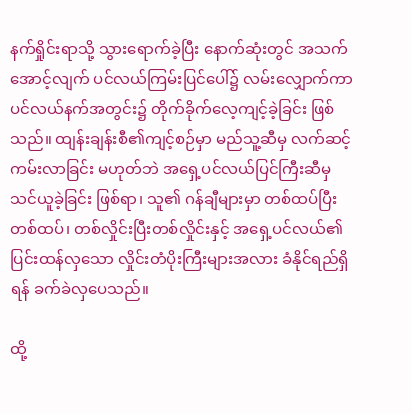နက်ရှိုင်းရာသို့ သွားရောက်ခဲ့ပြီး နောက်ဆုံးတွင် အသက်အောင့်လျက် ပင်လယ်ကြမ်းပြင်ပေါ်၌ လမ်းလျှောက်ကာ ပင်လယ်နက်အတွင်း၌ တိုက်ခိုက်လေ့ကျင့်ခဲ့ခြင်း ဖြစ်သည်။ ထျန်းချန်းစီ၏ကျင့်စဉ်မှာ မည်သူ့ဆီမှ လက်ဆင့်ကမ်းလာခြင်း မဟုတ်ဘဲ အရှေ့ပင်လယ်ပြင်ကြီးဆီမှ သင်ယူခဲ့ခြင်း ဖြစ်ရာ၊ သူ၏ ဂန်ချီများမှာ တစ်ထပ်ပြီးတစ်ထပ်၊ တစ်လှိုင်းပြီးတစ်လှိုင်းနှင့် အရှေ့ပင်လယ်၏ ပြင်းထန်လှသော လှိုင်းတံပိုးကြီးများအလား ခံနိုင်ရည်ရှိရန် ခက်ခဲလှပေသည်။

ထို့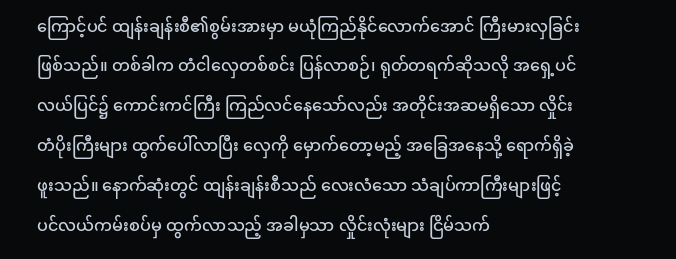ကြောင့်ပင် ထျန်းချန်းစီ၏စွမ်းအားမှာ မယုံကြည်နိုင်လောက်အောင် ကြီးမားလှခြင်း ဖြစ်သည်။ တစ်ခါက တံငါလှေတစ်စင်း ပြန်လာစဉ်၊ ရုတ်တရက်ဆိုသလို အရှေ့ပင်လယ်ပြင်၌ ကောင်းကင်ကြီး ကြည်လင်နေသော်လည်း အတိုင်းအဆမရှိသော လှိုင်းတံပိုးကြီးများ ထွက်ပေါ်လာပြီး လှေကို မှောက်တော့မည့် အခြေအနေသို့ ရောက်ရှိခဲ့ဖူးသည်။ နောက်ဆုံးတွင် ထျန်းချန်းစီသည် လေးလံသော သံချပ်ကာကြီးများဖြင့် ပင်လယ်ကမ်းစပ်မှ ထွက်လာသည့် အခါမှသာ လှိုင်းလုံးများ ငြိမ်သက်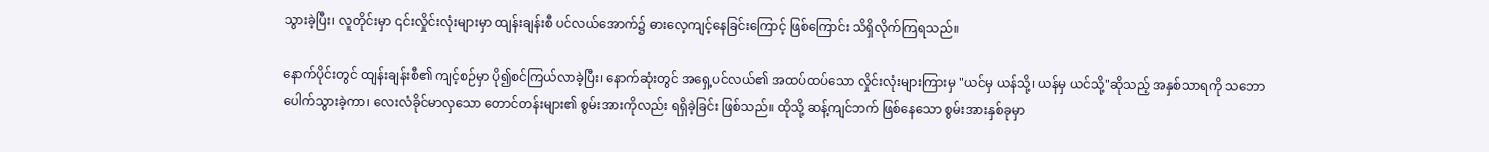သွားခဲ့ပြီး၊ လူတိုင်းမှာ ၎င်းလှိုင်းလုံးများမှာ ထျန်းချန်းစီ ပင်လယ်အောက်၌ ဓားလေ့ကျင့်နေခြင်းကြောင့် ဖြစ်ကြောင်း သိရှိလိုက်ကြရသည်။

နောက်ပိုင်းတွင် ထျန်းချန်းစီ၏ ကျင့်စဉ်မှာ ပို၍စင်ကြယ်လာခဲ့ပြီး၊ နောက်ဆုံးတွင် အရှေ့ပင်လယ်၏ အထပ်ထပ်သော လှိုင်းလုံးများကြားမှ "ယင်မှ ယန်သို့၊ ယန်မှ ယင်သို့"ဆိုသည့် အနှစ်သာရကို သဘောပေါက်သွားခဲ့ကာ၊ လေးလံခိုင်မာလှသော တောင်တန်းများ၏ စွမ်းအားကိုလည်း ရရှိခဲ့ခြင်း ဖြစ်သည်။ ထိုသို့ ဆန့်ကျင်ဘက် ဖြစ်နေသော စွမ်းအားနှစ်ခုမှာ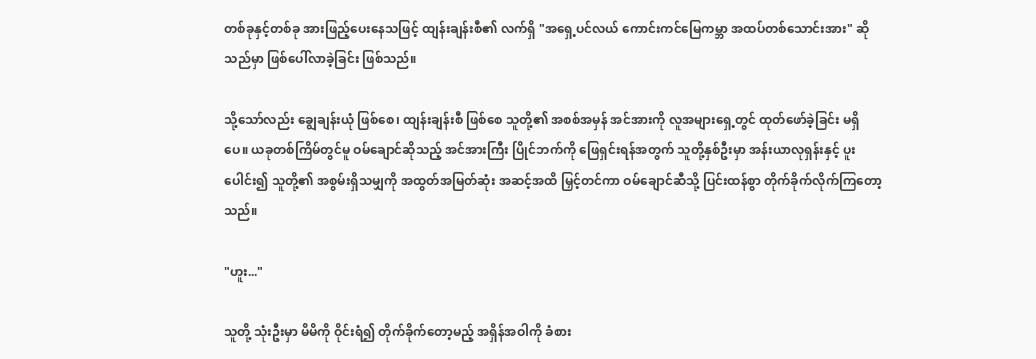တစ်ခုနှင့်တစ်ခု အားဖြည့်ပေးနေသဖြင့် ထျန်းချန်းစီ၏ လက်ရှိ "အရှေ့ပင်လယ် ကောင်းကင်မြေကမ္ဘာ အထပ်တစ်သောင်းအား" ဆိုသည်မှာ ဖြစ်ပေါ်လာခဲ့ခြင်း ဖြစ်သည်။

သို့သော်လည်း ချွေချန်းယုံ ဖြစ်စေ၊ ထျန်းချန်းစီ ဖြစ်စေ သူတို့၏ အစစ်အမှန် အင်အားကို လူအများရှေ့တွင် ထုတ်ဖော်ခဲ့ခြင်း မရှိပေ။ ယခုတစ်ကြိမ်တွင်မူ ဝမ်ချောင်ဆိုသည့် အင်အားကြီး ပြိုင်ဘက်ကို ဖြေရှင်းရန်အတွက် သူတို့နှစ်ဦးမှာ အန်းယာလုရှန်းနှင့် ပူးပေါင်း၍ သူတို့၏ အစွမ်းရှိသမျှကို အထွတ်အမြတ်ဆုံး အဆင့်အထိ မြှင့်တင်ကာ ဝမ်ချောင်ဆီသို့ ပြင်းထန်စွာ တိုက်ခိုက်လိုက်ကြတော့သည်။

"ဟူး..."

သူတို့ သုံးဦးမှာ မိမိကို ဝိုင်းရံ၍ တိုက်ခိုက်တော့မည့် အရှိန်အဝါကို ခံစား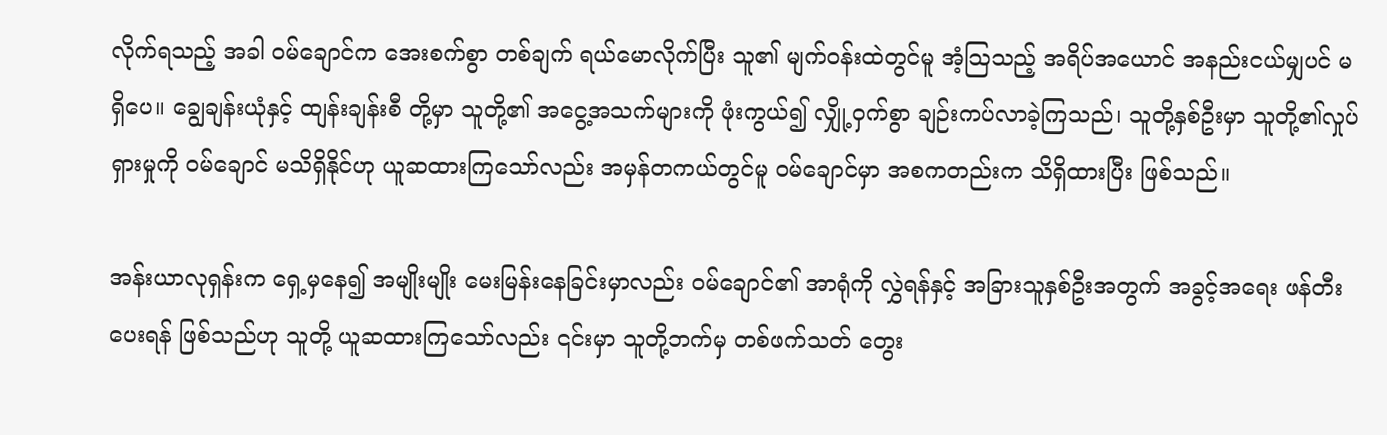လိုက်ရသည့် အခါ ဝမ်ချောင်က အေးစက်စွာ တစ်ချက် ရယ်မောလိုက်ပြီး သူ၏ မျက်ဝန်းထဲတွင်မူ အံ့သြသည့် အရိပ်အယောင် အနည်းငယ်မျှပင် မရှိပေ။ ချွေချန်းယုံနှင့် ထျန်းချန်းစီ တို့မှာ သူတို့၏ အငွေ့အသက်များကို ဖုံးကွယ်၍ လျှို့ဝှက်စွာ ချဉ်းကပ်လာခဲ့ကြသည်၊ သူတို့နှစ်ဦးမှာ သူတို့၏လှုပ်ရှားမှုကို ဝမ်ချောင် မသိရှိနိုင်ဟု ယူဆထားကြသော်လည်း အမှန်တကယ်တွင်မူ ဝမ်ချောင်မှာ အစကတည်းက သိရှိထားပြီး ဖြစ်သည်။

အန်းယာလုရှန်းက ရှေ့မှနေ၍ အမျိုးမျိုး မေးမြန်းနေခြင်းမှာလည်း ဝမ်ချောင်၏ အာရုံကို လွှဲရန်နှင့် အခြားသူနှစ်ဦးအတွက် အခွင့်အရေး ဖန်တီးပေးရန် ဖြစ်သည်ဟု သူတို့ ယူဆထားကြသော်လည်း ၎င်းမှာ သူတို့ဘက်မှ တစ်ဖက်သတ် တွေး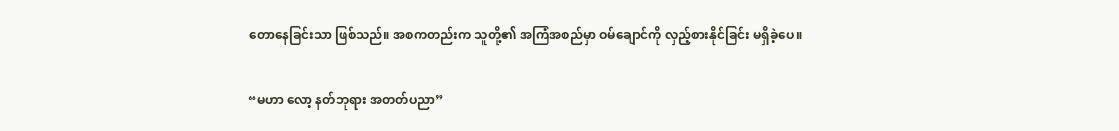တောနေခြင်းသာ ဖြစ်သည်။ အစကတည်းက သူတို့၏ အကြံအစည်မှာ ဝမ်ချောင်ကို လှည့်စားနိုင်ခြင်း မရှိခဲ့ပေ။

“မဟာ လော့ နတ်ဘုရား အတတ်ပညာ”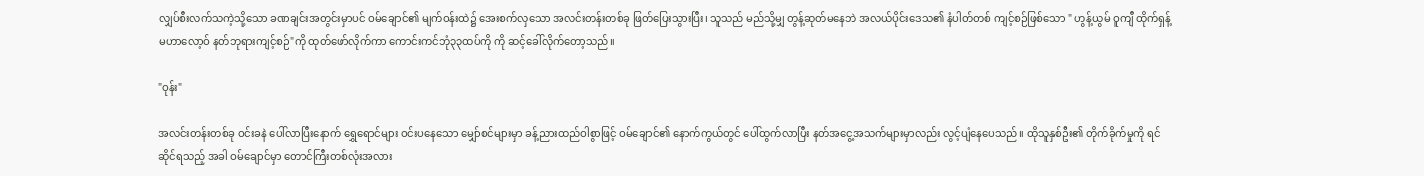လျှပ်စီးလက်သကဲ့သို့သော ခဏချင်းအတွင်းမှာပင် ဝမ်ချောင်၏ မျက်ဝန်းထဲ၌ အေးစက်လှသော အလင်းတန်းတစ်ခု ဖြတ်ပြေးသွားပြီး၊ သူသည် မည်သို့မျှ တွန့်ဆုတ်မနေဘဲ အလယ်ပိုင်းဒေသ၏ နံပါတ်တစ် ကျင့်စဉ်ဖြစ်သော " ဟွန့်ယွမ် ဝူကျီ ထိုက်ရှန့် မဟာလော့ဝ် နတ်ဘုရားကျင့်စဉ်"ကို ထုတ်ဖော်လိုက်ကာ ကောင်းကင်ဘုံ၃၃ထပ်ကို ကို ဆင့်ခေါ်လိုက်တော့သည်။

"ဝုန်း"

အလင်းတန်းတစ်ခု ဝင်းခနဲ ပေါ်လာပြီးနောက် ရွှေရောင်များ ဝင်းပနေသော မျှော်စင်များမှာ ခန့်ညားထည်ဝါစွာဖြင့် ဝမ်ချောင်၏ နောက်ကွယ်တွင် ပေါ်ထွက်လာပြီး နတ်အငွေ့အသက်များမှာလည်း လွင့်ပျံနေပေသည်။ ထိုသူနှစ်ဦး၏ တိုက်ခိုက်မှုကို ရင်ဆိုင်ရသည့် အခါ ဝမ်ချောင်မှာ တောင်ကြီးတစ်လုံးအလား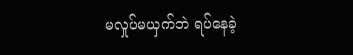မလှုပ်မယှက်ဘဲ ရပ်နေခဲ့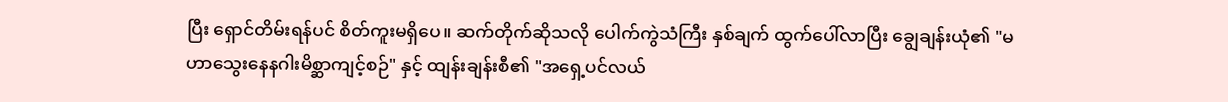ပြီး ရှောင်တိမ်းရန်ပင် စိတ်ကူးမရှိပေ။ ဆက်တိုက်ဆိုသလို ပေါက်ကွဲသံကြီး နှစ်ချက် ထွက်ပေါ်လာပြီး ချွေချန်းယုံ၏ "မဟာသွေးနေနဂါးမိစ္ဆာကျင့်စဉ်" နှင့် ထျန်းချန်းစီ၏ "အရှေ့ပင်လယ်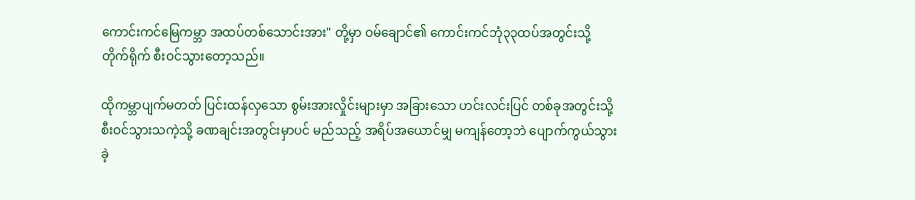ကောင်းကင်မြေကမ္ဘာ အထပ်တစ်သောင်းအား" တို့မှာ ဝမ်ချောင်၏ ကောင်းကင်ဘုံ၃၃ထပ်အတွင်းသို့ တိုက်ရိုက် စီးဝင်သွားတော့သည်။

ထိုကမ္ဘာပျက်မတတ် ပြင်းထန်လှသော စွမ်းအားလှိုင်းများမှာ အခြားသော ဟင်းလင်းပြင် တစ်ခုအတွင်းသို့ စီးဝင်သွားသကဲ့သို့ ခဏချင်းအတွင်းမှာပင် မည်သည့် အရိပ်အယောင်မျှ မကျန်တော့ဘဲ ပျောက်ကွယ်သွားခဲ့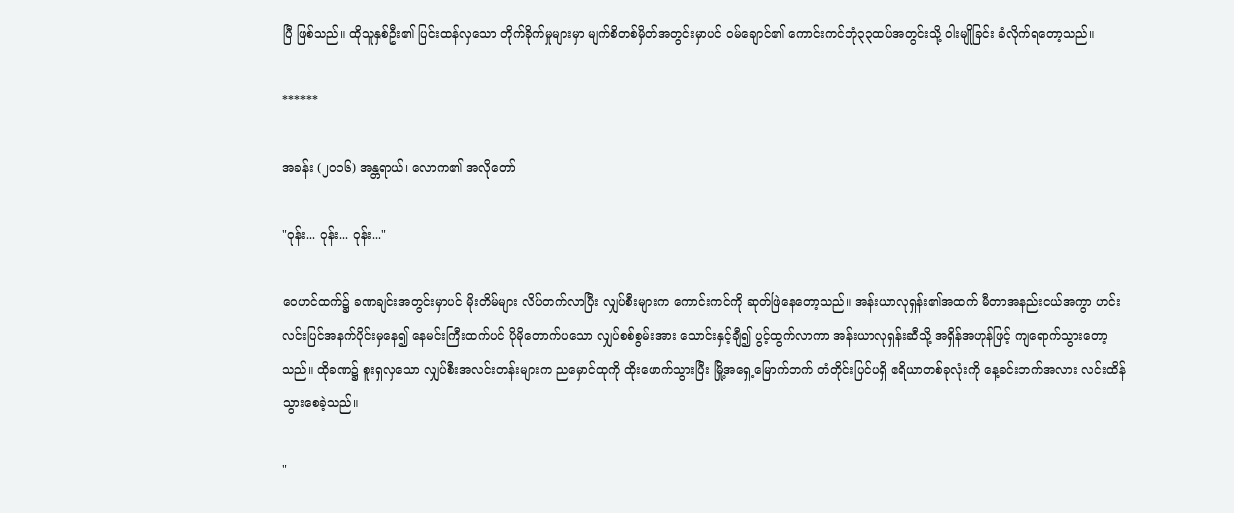ပြီ ဖြစ်သည်။ ထိုသူနှစ်ဦး၏ ပြင်းထန်လှသော တိုက်ခိုက်မှုများမှာ မျက်စိတစ်မှိတ်အတွင်းမှာပင် ဝမ်ချောင်၏ ကောင်းကင်ဘုံ၃၃ထပ်အတွင်းသို့ ဝါးမျိုခြင်း ခံလိုက်ရတော့သည်။

******

အခန်း (၂၀၁၆) အန္တရာယ်၊ လောက၏ အလိုတော်

"ဝုန်း... ဝုန်း... ဝုန်း..."

ဝေဟင်ထက်၌ ခဏချင်းအတွင်းမှာပင် မိုးတိမ်များ လိပ်တက်လာပြီး လျှပ်စီးများက ကောင်းကင်ကို ဆုတ်ဖြဲနေတော့သည်။ အန်းယာလုရှန်း၏အထက် မီတာအနည်းငယ်အကွာ ဟင်းလင်းပြင်အနက်ပိုင်းမှနေ၍ နေမင်းကြီးထက်ပင် ပိုမိုတောက်ပသော လျှပ်စစ်စွမ်းအား သောင်းနှင့်ချီ၍ ပွင့်ထွက်လာကာ အန်းယာလုရှန်းဆီသို့ အရှိန်အဟုန်ဖြင့် ကျရောက်သွားတော့သည်။ ထိုခဏ၌ စူးရှလှသော လျှပ်စီးအလင်းတန်းများက ညမှောင်ထုကို ထိုးဖောက်သွားပြီး မြို့အရှေ့မြောက်ဘက် တံတိုင်းပြင်ပရှိ ဧရိယာတစ်ခုလုံးကို နေ့ခင်းဘက်အလား လင်းထိန်သွားစေခဲ့သည်။

"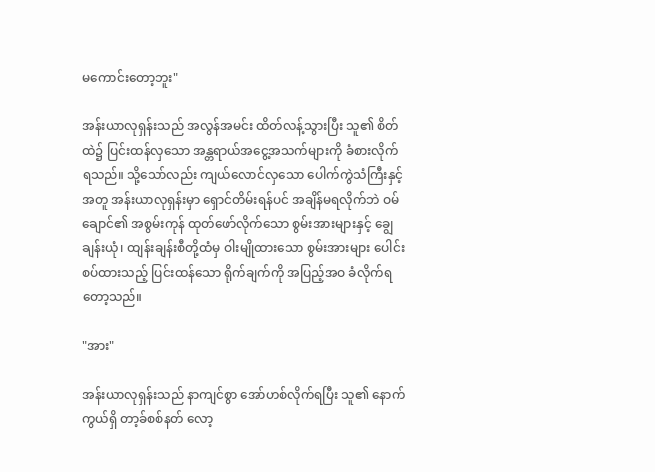မကောင်းတော့ဘူး"

အန်းယာလုရှန်းသည် အလွန်အမင်း ထိတ်လန့်သွားပြီး သူ၏ စိတ်ထဲ၌ ပြင်းထန်လှသော အန္တရာယ်အငွေ့အသက်များကို ခံစားလိုက်ရသည်။ သို့သော်လည်း ကျယ်လောင်လှသော ပေါက်ကွဲသံကြီးနှင့်အတူ အန်းယာလုရှန်းမှာ ရှောင်တိမ်းရန်ပင် အချိန်မရလိုက်ဘဲ ဝမ်ချောင်၏ အစွမ်းကုန် ထုတ်ဖော်လိုက်သော စွမ်းအားများနှင့် ချွေချန်းယုံ၊ ထျန်းချန်းစီတို့ထံမှ ဝါးမျိုထားသော စွမ်းအားများ ပေါင်းစပ်ထားသည့် ပြင်းထန်သော ရိုက်ချက်ကို အပြည့်အဝ ခံလိုက်ရတော့သည်။

"အား"

အန်းယာလုရှန်းသည် နာကျင်စွာ အော်ဟစ်လိုက်ရပြီး သူ၏ နောက်ကွယ်ရှိ တာ့ခ်စစ်နတ် လော့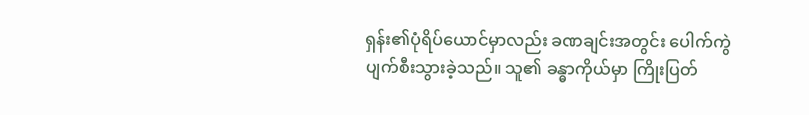ရှန်း၏ပုံရိပ်ယောင်မှာလည်း ခဏချင်းအတွင်း ပေါက်ကွဲပျက်စီးသွားခဲ့သည်။ သူ၏ ခန္ဓာကိုယ်မှာ ကြိုးပြတ်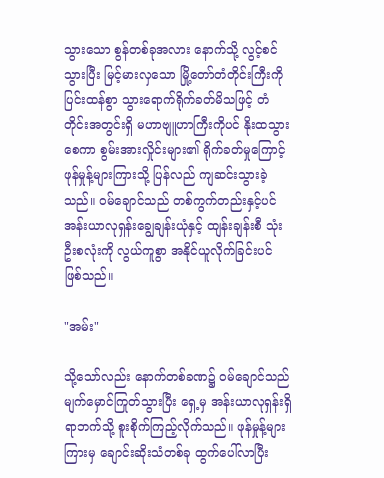သွားသော စွန်တစ်ခုအလား နောက်သို့ လွင့်စင်သွားပြီး မြင့်မားလှသော မြို့တော်တံတိုင်းကြီးကို ပြင်းထန်စွာ သွားရောက်ရိုက်ခတ်မိသဖြင့် တံတိုင်းအတွင်းရှိ မဟာဗျူဟာကြီးကိုပင် နိုးထသွားစေကာ စွမ်းအားလှိုင်းများ၏ ရိုက်ခတ်မှုကြောင့် ဖုန်မှုန့်များကြားသို့ ပြန်လည် ကျဆင်းသွားခဲ့သည်။ ဝမ်ချောင်သည် တစ်ကွက်တည်းနှင့်ပင် အန်းယာလုရှန်းချွေချန်းယုံနှင့် ထျန်းချန်းစီ သုံးဦးစလုံးကို လွယ်ကူစွာ အနိုင်ယူလိုက်ခြင်းပင် ဖြစ်သည်။

"အမ်း"

သို့သော်လည်း နောက်တစ်ခဏ၌ ဝမ်ချောင်သည် မျက်မှောင်ကြုတ်သွားပြီး ရှေ့မှ အန်းယာလုရှန်းရှိရာဘက်သို့ စူးစိုက်ကြည့်လိုက်သည်။ ဖုန်မှုန့်များကြားမှ ချောင်းဆိုးသံတစ်ခု ထွက်ပေါ်လာပြီး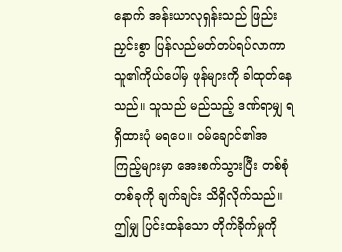နောက် အန်းယာလုရှန်းသည် ဖြည်းညှင်းစွာ ပြန်လည်မတ်တပ်ရပ်လာကာ သူ၏ကိုယ်ပေါ်မှ ဖုန်များကို ခါထုတ်နေသည်။ သူသည် မည်သည့် ဒဏ်ရာမျှ ရရှိထားပုံ မရပေ။ ဝမ်ချောင်၏အကြည့်များမှာ အေးစက်သွားပြီး တစ်စုံတစ်ခုကို ချက်ချင်း သိရှိလိုက်သည်။ ဤမျှ ပြင်းထန်သော တိုက်ခိုက်မှုကို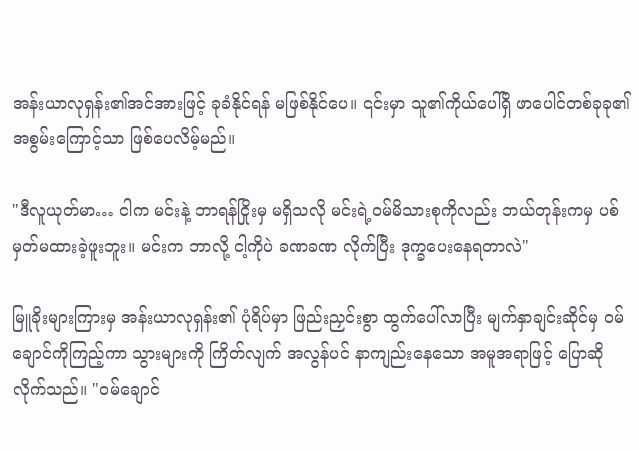အန်းယာလုရှန်း၏အင်အားဖြင့် ခုခံနိုင်ရန် မဖြစ်နိုင်ပေ။ ၎င်းမှာ သူ၏ကိုယ်ပေါ်ရှိ ဖာပေါင်တစ်ခုခု၏ အစွမ်းကြောင့်သာ ဖြစ်ပေလိမ့်မည်။

"ဒီလူယုတ်မာ… ငါက မင်းနဲ့ ဘာရန်ငြိုးမှ မရှိသလို မင်းရဲ့ဝမ်မိသားစုကိုလည်း ဘယ်တုန်းကမှ ပစ်မှတ်မထားခဲ့ဖူးဘူး။ မင်းက ဘာလို့ ငါ့ကိုပဲ ခဏခဏ လိုက်ပြီး ဒုက္ခပေးနေရတာလဲ"

မြူခိုးများကြားမှ အန်းယာလုရှန်း၏ ပုံရိပ်မှာ ဖြည်းညှင်းစွာ ထွက်ပေါ်လာပြီး မျက်နှာချင်းဆိုင်မှ ဝမ်ချောင်ကိုကြည့်ကာ သွားများကို ကြိတ်လျက် အလွန်ပင် နာကျည်းနေသော အမူအရာဖြင့် ပြောဆိုလိုက်သည်။ "ဝမ်ချောင်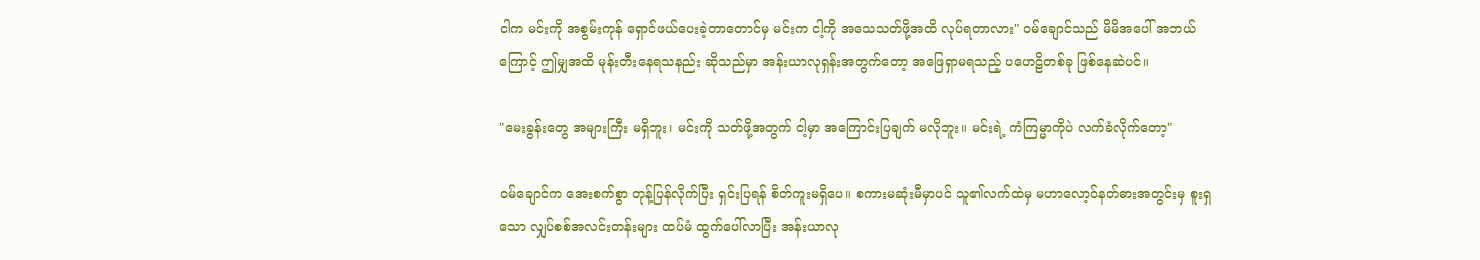ငါက မင်းကို အစွမ်းကုန် ရှောင်ဖယ်ပေးခဲ့တာတောင်မှ မင်းက ငါ့ကို အသေသတ်ဖို့အထိ လုပ်ရတာလား" ဝမ်ချောင်သည် မိမိအပေါ် အဘယ်ကြောင့် ဤမျှအထိ မုန်းတီးနေရသနည်း ဆိုသည်မှာ အန်းယာလုရှန်းအတွက်တော့ အဖြေရှာမရသည့် ပဟေဠိတစ်ခု ဖြစ်နေဆဲပင်။

"မေးခွန်းတွေ အများကြီး မရှိဘူး၊ မင်းကို သတ်ဖို့အတွက် ငါ့မှာ အကြောင်းပြချက် မလိုဘူး။ မင်းရဲ့ ကံကြမ္မာကိုပဲ လက်ခံလိုက်တော့"

ဝမ်ချောင်က အေးစက်စွာ တုန့်ပြန်လိုက်ပြီး ရှင်းပြရန် စိတ်ကူးမရှိပေ။ စကားမဆုံးမီမှာပင် သူ၏လက်ထဲမှ မဟာလော့ဝ်နတ်ဓားအတွင်းမှ စူးရှသော လျှပ်စစ်အလင်းတန်းများ ထပ်မံ ထွက်ပေါ်လာပြီး အန်းယာလု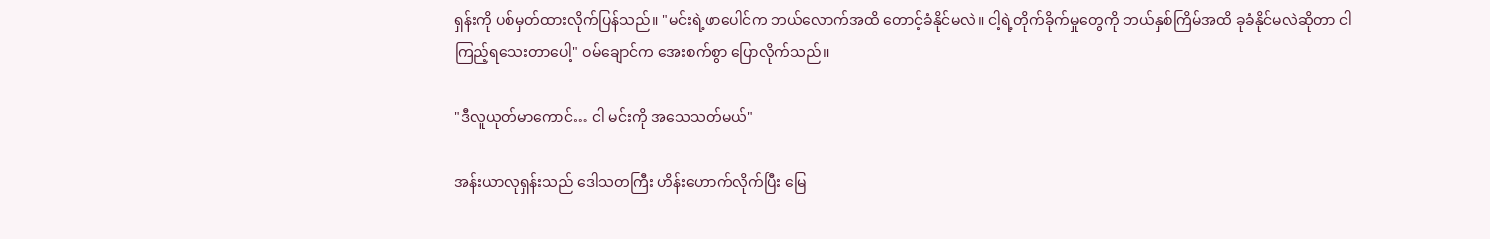ရှန်းကို ပစ်မှတ်ထားလိုက်ပြန်သည်။ "မင်းရဲ့ဖာပေါင်က ဘယ်လောက်အထိ တောင့်ခံနိုင်မလဲ။ ငါ့ရဲ့တိုက်ခိုက်မှုတွေကို ဘယ်နှစ်ကြိမ်အထိ ခုခံနိုင်မလဲဆိုတာ ငါ ကြည့်ရသေးတာပေါ့" ဝမ်ချောင်က အေးစက်စွာ ပြောလိုက်သည်။

"ဒီလူယုတ်မာကောင်… ငါ မင်းကို အသေသတ်မယ်"

အန်းယာလုရှန်းသည် ဒေါသတကြီး ဟိန်းဟောက်လိုက်ပြီး မြေ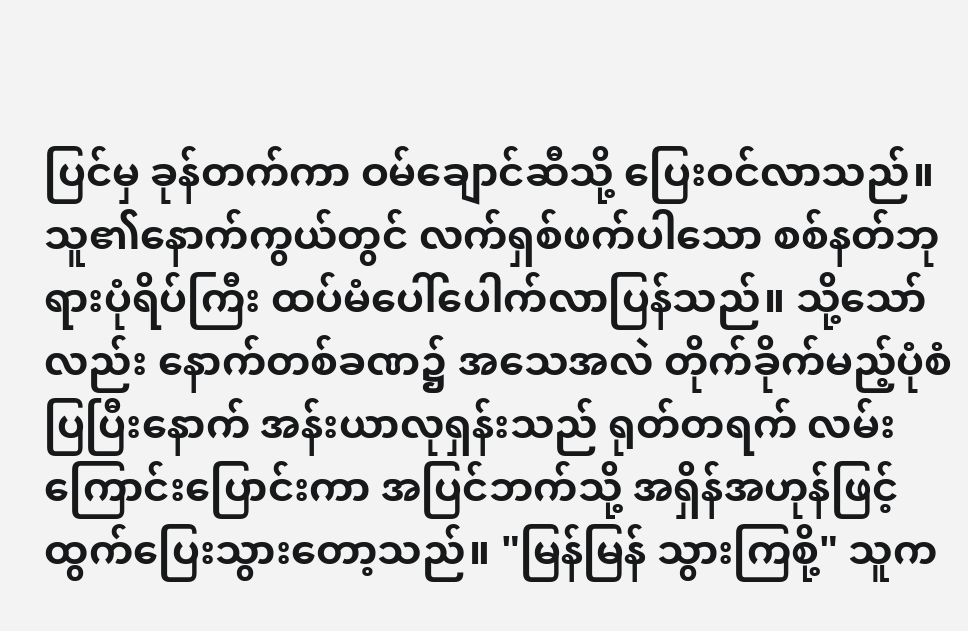ပြင်မှ ခုန်တက်ကာ ဝမ်ချောင်ဆီသို့ ပြေးဝင်လာသည်။ သူ၏နောက်ကွယ်တွင် လက်ရှစ်ဖက်ပါသော စစ်နတ်ဘုရားပုံရိပ်ကြီး ထပ်မံပေါ်ပေါက်လာပြန်သည်။ သို့သော်လည်း နောက်တစ်ခဏ၌ အသေအလဲ တိုက်ခိုက်မည့်ပုံစံပြပြီးနောက် အန်းယာလုရှန်းသည် ရုတ်တရက် လမ်းကြောင်းပြောင်းကာ အပြင်ဘက်သို့ အရှိန်အဟုန်ဖြင့် ထွက်ပြေးသွားတော့သည်။ "မြန်မြန် သွားကြစို့" သူက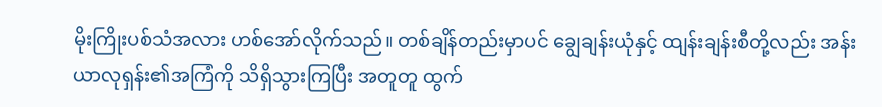မိုးကြိုးပစ်သံအလား ဟစ်အော်လိုက်သည်။ တစ်ချိန်တည်းမှာပင် ချွေချန်းယုံနှင့် ထျန်းချန်းစီတို့လည်း အန်းယာလုရှန်း၏အကြံကို သိရှိသွားကြပြီး အတူတူ ထွက်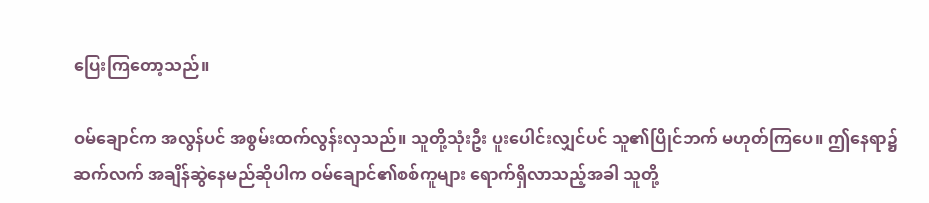ပြေးကြတော့သည်။

ဝမ်ချောင်က အလွန်ပင် အစွမ်းထက်လွန်းလှသည်။ သူတို့သုံးဦး ပူးပေါင်းလျှင်ပင် သူ၏ပြိုင်ဘက် မဟုတ်ကြပေ။ ဤနေရာ၌ ဆက်လက် အချိန်ဆွဲနေမည်ဆိုပါက ဝမ်ချောင်၏စစ်ကူများ ရောက်ရှိလာသည့်အခါ သူတို့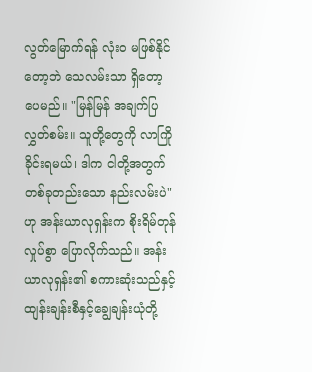လွတ်မြောက်ရန် လုံးဝ မဖြစ်နိုင်တော့ဘဲ သေလမ်းသာ ရှိတော့ပေမည်။ "မြန်မြန် အချက်ပြလွှတ်စမ်း။ သူတို့တွေကို လာကြိုခိုင်းရမယ်၊ ဒါက ငါတို့အတွက် တစ်ခုတည်းသော နည်းလမ်းပဲ" ဟု အန်းယာလုရှန်းက စိုးရိမ်တုန်လှုပ်စွာ ပြောလိုက်သည်။ အန်းယာလုရှန်း၏ စကားဆုံးသည်နှင့် ထျန်းချန်းစီနှင့်ချွေချန်းယုံတို့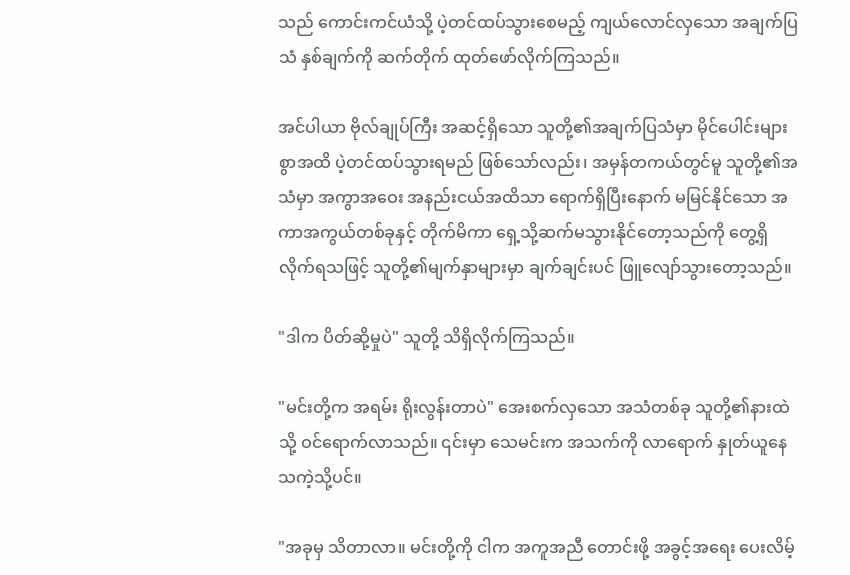သည် ကောင်းကင်ယံသို့ ပဲ့တင်ထပ်သွားစေမည့် ကျယ်လောင်လှသော အချက်ပြသံ နှစ်ချက်ကို ဆက်တိုက် ထုတ်ဖော်လိုက်ကြသည်။

အင်ပါယာ ဗိုလ်ချုပ်ကြီး အဆင့်ရှိသော သူတို့၏အချက်ပြသံမှာ မိုင်ပေါင်းများစွာအထိ ပဲ့တင်ထပ်သွားရမည် ဖြစ်သော်လည်း၊ အမှန်တကယ်တွင်မူ သူတို့၏အသံမှာ အကွာအဝေး အနည်းငယ်အထိသာ ရောက်ရှိပြီးနောက် မမြင်နိုင်သော အကာအကွယ်တစ်ခုနှင့် တိုက်မိကာ ရှေ့သို့ဆက်မသွားနိုင်တော့သည်ကို တွေ့ရှိလိုက်ရသဖြင့် သူတို့၏မျက်နှာများမှာ ချက်ချင်းပင် ဖြူလျော်သွားတော့သည်။

"ဒါက ပိတ်ဆို့မှုပဲ" သူတို့ သိရှိလိုက်ကြသည်။

"မင်းတို့က အရမ်း ရိုးလွန်းတာပဲ" အေးစက်လှသော အသံတစ်ခု သူတို့၏နားထဲသို့ ဝင်ရောက်လာသည်။ ၎င်းမှာ သေမင်းက အသက်ကို လာရောက် နှုတ်ယူနေသကဲ့သို့ပင်။

"အခုမှ သိတာလာ။ မင်းတို့ကို ငါက အကူအညီ တောင်းဖို့ အခွင့်အရေး ပေးလိမ့်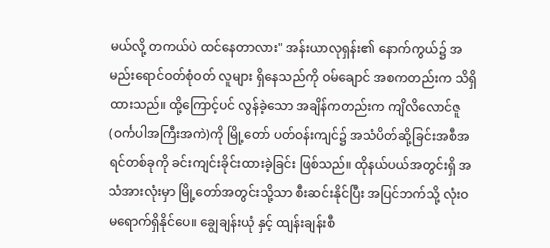မယ်လို့ တကယ်ပဲ ထင်နေတာလား" အန်းယာလုရှန်း၏ နောက်ကွယ်၌ အမည်းရောင်ဝတ်စုံဝတ် လူများ ရှိနေသည်ကို ဝမ်ချောင် အစကတည်းက သိရှိထားသည်။ ထို့ကြောင့်ပင် လွန်ခဲ့သော အချိန်ကတည်းက ကျိလိလောင်ဇူ(ဝင်္ကပါအကြီးအကဲ)ကို မြို့တော် ပတ်ဝန်းကျင်၌ အသံပိတ်ဆို့ခြင်းအစီအရင်တစ်ခုကို ခင်းကျင်းခိုင်းထားခဲ့ခြင်း ဖြစ်သည်။ ထိုနယ်ပယ်အတွင်းရှိ အသံအားလုံးမှာ မြို့တော်အတွင်းသို့သာ စီးဆင်းနိုင်ပြီး အပြင်ဘက်သို့ လုံးဝ မရောက်ရှိနိုင်ပေ။ ချွေချန်းယုံ နှင့် ထျန်းချန်းစီ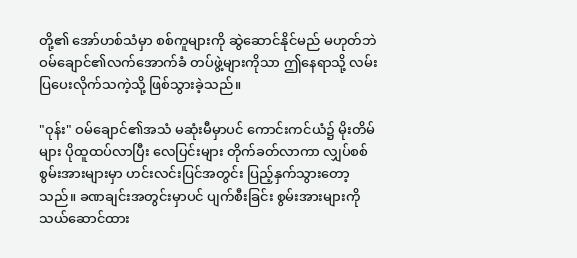တို့၏ အော်ဟစ်သံမှာ စစ်ကူများကို ဆွဲဆောင်နိုင်မည် မဟုတ်ဘဲ ဝမ်ချောင်၏လက်အောက်ခံ တပ်ဖွဲ့များကိုသာ ဤနေရာသို့ လမ်းပြပေးလိုက်သကဲ့သို့ ဖြစ်သွားခဲ့သည်။

"ဝုန်း" ဝမ်ချောင်၏အသံ မဆုံးမီမှာပင် ကောင်းကင်ယံ၌ မိုးတိမ်များ ပိုထူထပ်လာပြီး လေပြင်းများ တိုက်ခတ်လာကာ လျှပ်စစ်စွမ်းအားများမှာ ဟင်းလင်းပြင်အတွင်း ပြည့်နှက်သွားတော့သည်။ ခဏချင်းအတွင်းမှာပင် ပျက်စီးခြင်း စွမ်းအားများကို သယ်ဆောင်ထား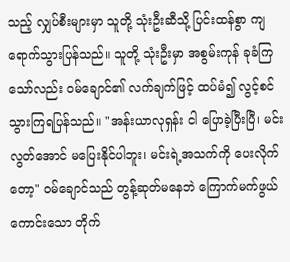သည့် လျှပ်စီးများမှာ သူတို့ သုံးဦးဆီသို့ ပြင်းထန်စွာ ကျရောက်သွားပြန်သည်။ သူတို့ သုံးဦးမှာ အစွမ်းကုန် ခုခံကြသော်လည်း ဝမ်ချောင်၏ လက်ချက်ဖြင့် ထပ်မံ၍ လွင့်စင်သွားကြရပြန်သည်။ "အန်းယာလုရှန်း ငါ ပြောခဲ့ပြီးပြီ၊ မင်း လွတ်အောင် မပြေးနိုင်ပါဘူး၊ မင်းရဲ့အသက်ကို ပေးလိုက်တော့" ဝမ်ချောင်သည် တွန့်ဆုတ်မနေဘဲ ကြောက်မက်ဖွယ်ကောင်းသော တိုက်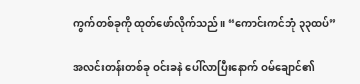ကွက်တစ်ခုကို ထုတ်ဖော်လိုက်သည်။ “ကောင်းကင်ဘုံ ၃၃ထပ်”

အလင်းတန်းတစ်ခု ဝင်းခနဲ ပေါ်လာပြီးနောက် ဝမ်ချောင်၏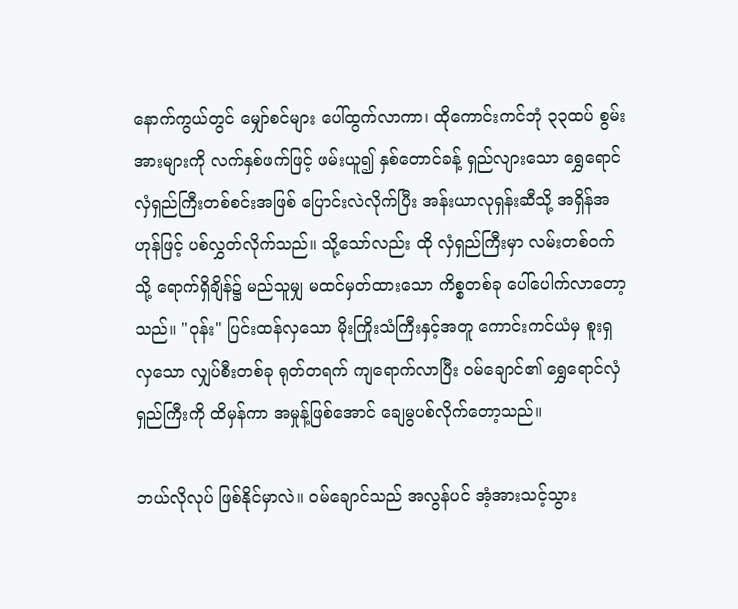နောက်ကွယ်တွင် မျှော်စင်များ ပေါ်ထွက်လာကာ၊ ထိုကောင်းကင်ဘုံ ၃၃ထပ် စွမ်းအားများကို လက်နှစ်ဖက်ဖြင့် ဖမ်းယူ၍ နှစ်တောင်ခန့် ရှည်လျားသော ရွှေရောင် လှံရှည်ကြီးတစ်စင်းအဖြစ် ပြောင်းလဲလိုက်ပြီး အန်းယာလုရှန်းဆီသို့ အရှိန်အဟုန်ဖြင့် ပစ်လွှတ်လိုက်သည်။ သို့သော်လည်း ထို လှံရှည်ကြီးမှာ လမ်းတစ်ဝက်သို့ ရောက်ရှိချိန်၌ မည်သူမျှ မထင်မှတ်ထားသော ကိစ္စတစ်ခု ပေါ်ပေါက်လာတော့သည်။ "ဝုန်း" ပြင်းထန်လှသော မိုးကြိုးသံကြီးနှင့်အတူ ကောင်းကင်ယံမှ စူးရှလှသော လျှပ်စီးတစ်ခု ရုတ်တရက် ကျရောက်လာပြီး ဝမ်ချောင်၏ ရွှေရောင်လှံရှည်ကြီးကို ထိမှန်ကာ အမှုန့်ဖြစ်အောင် ချေမွပစ်လိုက်တော့သည်။

ဘယ်လိုလုပ် ဖြစ်နိုင်မှာလဲ။ ဝမ်ချောင်သည် အလွန်ပင် အံ့အားသင့်သွား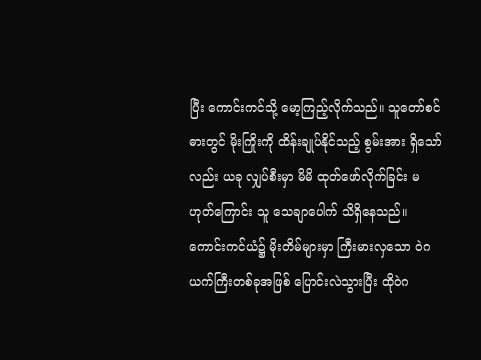ပြီး ကောင်းကင်သို့ မော့ကြည့်လိုက်သည်။ သူတော်စင်ဓားတွင် မိုးကြိုးကို ထိန်းချုပ်နိုင်သည့် စွမ်းအား ရှိသော်လည်း ယခု လျှပ်စီးမှာ မိမိ ထုတ်ဖော်လိုက်ခြင်း မဟုတ်ကြောင်း သူ သေချာပေါက် သိရှိနေသည်။ ကောင်းကင်ယံ၌ မိုးတိမ်များမှာ ကြီးမားလှသော ဝဲဂယက်ကြီးတစ်ခုအဖြစ် ပြောင်းလဲသွားပြီး ထိုဝဲဂ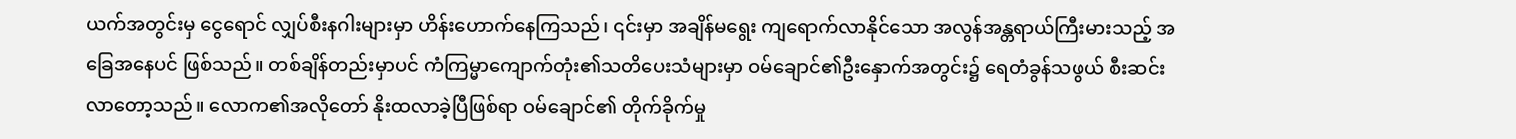ယက်အတွင်းမှ ငွေရောင် လျှပ်စီးနဂါးများမှာ ဟိန်းဟောက်နေကြသည်၊ ၎င်းမှာ အချိန်မရွေး ကျရောက်လာနိုင်သော အလွန်အန္တရာယ်ကြီးမားသည့် အခြေအနေပင် ဖြစ်သည်။ တစ်ချိန်တည်းမှာပင် ကံကြမ္မာကျောက်တုံး၏သတိပေးသံများမှာ ဝမ်ချောင်၏ဦးနှောက်အတွင်း၌ ရေတံခွန်သဖွယ် စီးဆင်းလာတော့သည်။ လောက၏အလိုတော် နိုးထလာခဲ့ပြီဖြစ်ရာ ဝမ်ချောင်၏ တိုက်ခိုက်မှု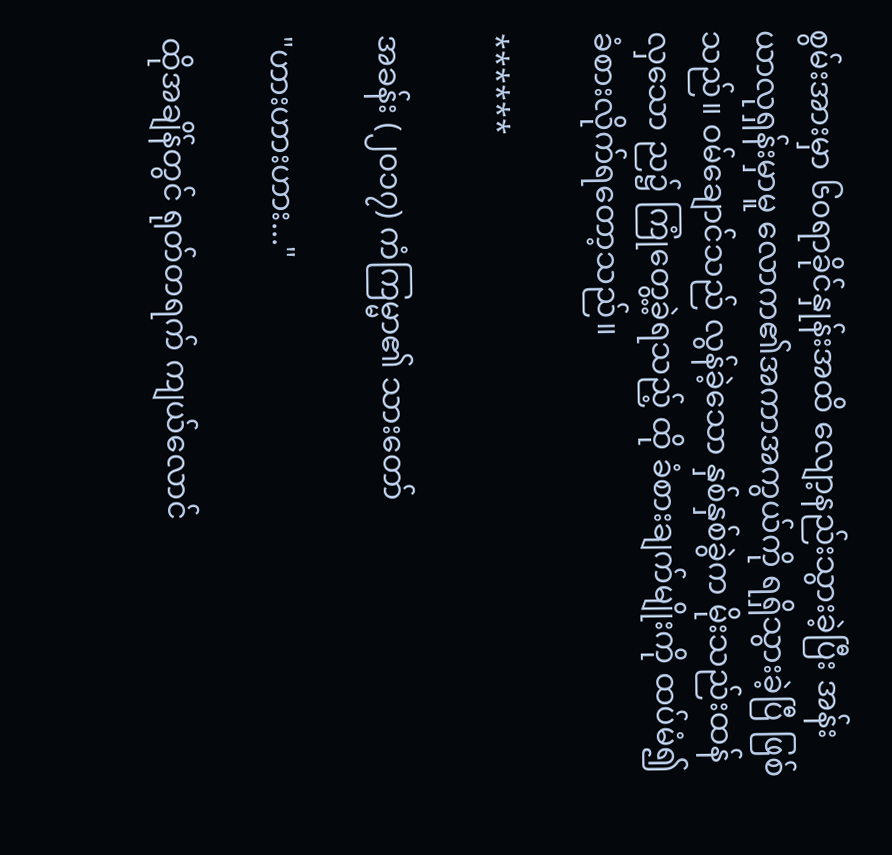စွမ်းအားမှာ ၆၀ရာခိုင်နှုန်းအထိ လျော့နည်းသွားခဲ့ပြီး အန်းယာလုရှန်းမှာမူ လောက၏အကာအကွယ်ကို ရရှိသွားခဲ့ပြီ ဖြစ်သည်။ ဝမ်ချောင်သည် လွန်ခဲ့သော နှစ်နှစ်ခွဲက မိုးသည်းထန်လှသော ည၌ ကြုံတွေ့ခဲ့ရသည့် ထို ခံစားချက်မျိုးကို ထပ်မံ၍ခံစားလိုက်ရတော့သည်။

******

အခန်း (၂၀၁၇) ကံကြမ္မာ၏ သားတော်

"ဟားဟားဟား..."

ထိုအချိန်တွင် ရုတ်တရက် ကျယ်လောင်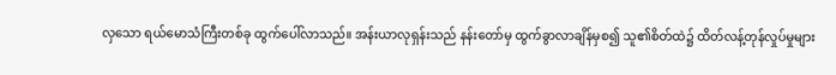လှသော ရယ်မောသံကြီးတစ်ခု ထွက်ပေါ်လာသည်။ အန်းယာလုရှန်းသည် နန်းတော်မှ ထွက်ခွာလာချိန်မှစ၍ သူ၏စိတ်ထဲ၌ ထိတ်လန့်တုန်လှုပ်မှုများ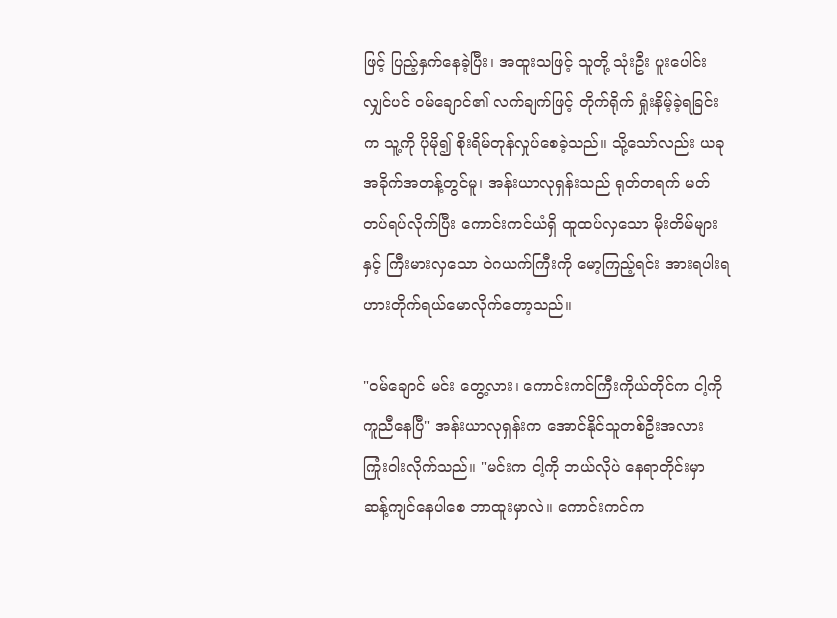ဖြင့် ပြည့်နှက်နေခဲ့ပြီး၊ အထူးသဖြင့် သူတို့ သုံးဦး ပူးပေါင်းလျှင်ပင် ဝမ်ချောင်၏ လက်ချက်ဖြင့် တိုက်ရိုက် ရှုံးနိမ့်ခဲ့ရခြင်းက သူ့ကို ပိုမို၍ စိုးရိမ်တုန်လှုပ်စေခဲ့သည်။ သို့သော်လည်း ယခု အခိုက်အတန့်တွင်မူ၊ အန်းယာလုရှန်းသည် ရုတ်တရက် မတ်တပ်ရပ်လိုက်ပြီး ကောင်းကင်ယံရှိ ထူထပ်လှသော မိုးတိမ်များနှင့် ကြီးမားလှသော ဝဲဂယက်ကြီးကို မော့ကြည့်ရင်း အားရပါးရ ဟားတိုက်ရယ်မောလိုက်တော့သည်။

"ဝမ်ချောင် မင်း တွေ့လား၊ ကောင်းကင်ကြီးကိုယ်တိုင်က ငါ့ကို ကူညီနေပြီ" အန်းယာလုရှန်းက အောင်နိုင်သူတစ်ဦးအလား ကြုံးဝါးလိုက်သည်။ "မင်းက ငါ့ကို ဘယ်လိုပဲ နေရာတိုင်းမှာ ဆန့်ကျင်နေပါစေ ဘာထူးမှာလဲ။ ကောင်းကင်က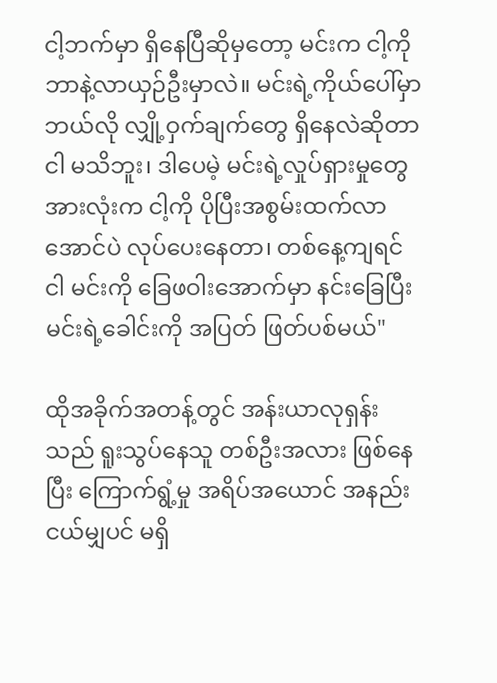ငါ့ဘက်မှာ ရှိနေပြီဆိုမှတော့ မင်းက ငါ့ကို ဘာနဲ့လာယှဉ်ဦးမှာလဲ။ မင်းရဲ့ကိုယ်ပေါ်မှာ ဘယ်လို လျှို့ဝှက်ချက်တွေ ရှိနေလဲဆိုတာ ငါ မသိဘူး၊ ဒါပေမဲ့ မင်းရဲ့လှုပ်ရှားမှုတွေ အားလုံးက ငါ့ကို ပိုပြီးအစွမ်းထက်လာအောင်ပဲ လုပ်ပေးနေတာ၊ တစ်နေ့ကျရင် ငါ မင်းကို ခြေဖဝါးအောက်မှာ နင်းခြေပြီး မင်းရဲ့ခေါင်းကို အပြတ် ဖြတ်ပစ်မယ်"

ထိုအခိုက်အတန့်တွင် အန်းယာလုရှန်းသည် ရူးသွပ်နေသူ တစ်ဦးအလား ဖြစ်နေပြီး ကြောက်ရွံ့မှု အရိပ်အယောင် အနည်းငယ်မျှပင် မရှိ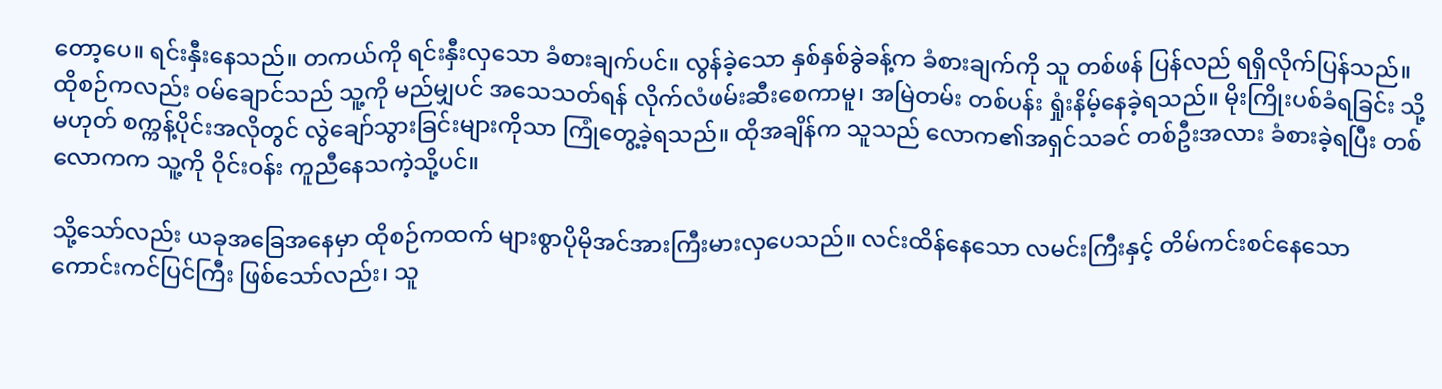တော့ပေ။ ရင်းနှီးနေသည်။ တကယ်ကို ရင်းနှီးလှသော ခံစားချက်ပင်။ လွန်ခဲ့သော နှစ်နှစ်ခွဲခန့်က ခံစားချက်ကို သူ တစ်ဖန် ပြန်လည် ရရှိလိုက်ပြန်သည်။ ထိုစဉ်ကလည်း ဝမ်ချောင်သည် သူ့ကို မည်မျှပင် အသေသတ်ရန် လိုက်လံဖမ်းဆီးစေကာမူ၊ အမြဲတမ်း တစ်ပန်း ရှုံးနိမ့်နေခဲ့ရသည်။ မိုးကြိုးပစ်ခံရခြင်း သို့မဟုတ် စက္ကန့်ပိုင်းအလိုတွင် လွဲချော်သွားခြင်းများကိုသာ ကြုံတွေ့ခဲ့ရသည်။ ထိုအချိန်က သူသည် လောက၏အရှင်သခင် တစ်ဦးအလား ခံစားခဲ့ရပြီး တစ်လောကက သူ့ကို ဝိုင်းဝန်း ကူညီနေသကဲ့သို့ပင်။

သို့သော်လည်း ယခုအခြေအနေမှာ ထိုစဉ်ကထက် များစွာပိုမိုအင်အားကြီးမားလှပေသည်။ လင်းထိန်နေသော လမင်းကြီးနှင့် တိမ်ကင်းစင်နေသော ကောင်းကင်ပြင်ကြီး ဖြစ်သော်လည်း၊ သူ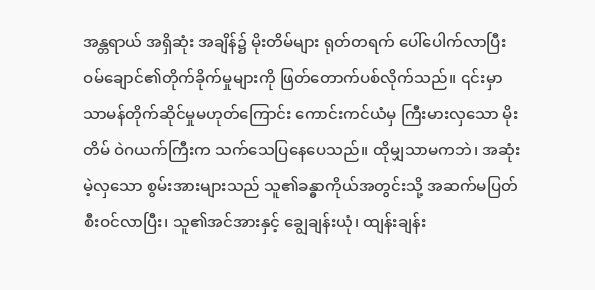အန္တရာယ် အရှိဆုံး အချိန်၌ မိုးတိမ်များ ရုတ်တရက် ပေါ်ပေါက်လာပြီး ဝမ်ချောင်၏တိုက်ခိုက်မှုများကို ဖြတ်တောက်ပစ်လိုက်သည်။ ၎င်းမှာ သာမန်တိုက်ဆိုင်မှုမဟုတ်ကြောင်း ကောင်းကင်ယံမှ ကြီးမားလှသော မိုးတိမ် ဝဲဂယက်ကြီးက သက်သေပြနေပေသည်။ ထိုမျှသာမကဘဲ၊ အဆုံးမဲ့လှသော စွမ်းအားများသည် သူ၏ခန္ဓာကိုယ်အတွင်းသို့ အဆက်မပြတ် စီးဝင်လာပြီး၊ သူ၏အင်အားနှင့် ချွေချန်းယုံ၊ ထျန်းချန်း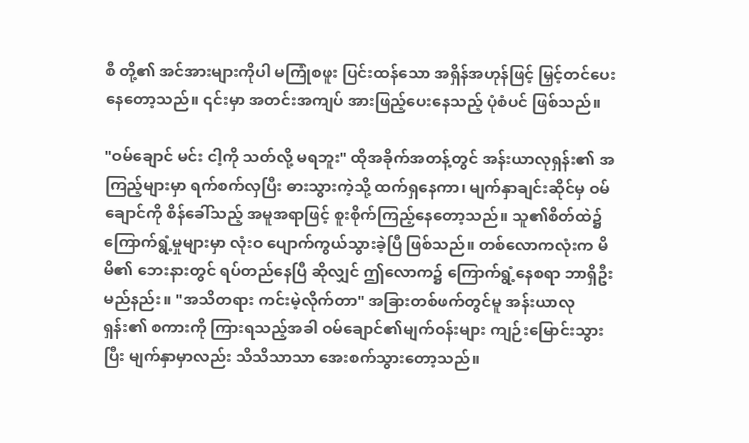စီ တို့၏ အင်အားများကိုပါ မကြုံစဖူး ပြင်းထန်သော အရှိန်အဟုန်ဖြင့် မြှင့်တင်ပေးနေတော့သည်။ ၎င်းမှာ အတင်းအကျပ် အားဖြည့်ပေးနေသည့် ပုံစံပင် ဖြစ်သည်။

"ဝမ်ချောင် မင်း ငါ့ကို သတ်လို့ မရဘူး" ထိုအခိုက်အတန့်တွင် အန်းယာလုရှန်း၏ အကြည့်များမှာ ရက်စက်လှပြီး ဓားသွားကဲ့သို့ ထက်ရှနေကာ၊ မျက်နှာချင်းဆိုင်မှ ဝမ်ချောင်ကို စိန်ခေါ်သည့် အမူအရာဖြင့် စူးစိုက်ကြည့်နေတော့သည်။ သူ၏စိတ်ထဲ၌ ကြောက်ရွံ့မှုများမှာ လုံးဝ ပျောက်ကွယ်သွားခဲ့ပြီ ဖြစ်သည်။ တစ်လောကလုံးက မိမိ၏ ဘေးနားတွင် ရပ်တည်နေပြီ ဆိုလျှင် ဤလောက၌ ကြောက်ရွံ့နေစရာ ဘာရှိဦးမည်နည်း။ "အသိတရား ကင်းမဲ့လိုက်တာ" အခြားတစ်ဖက်တွင်မူ အန်းယာလုရှန်း၏ စကားကို ကြားရသည့်အခါ ဝမ်ချောင်၏မျက်ဝန်းများ ကျဉ်းမြောင်းသွားပြီး မျက်နှာမှာလည်း သိသိသာသာ အေးစက်သွားတော့သည်။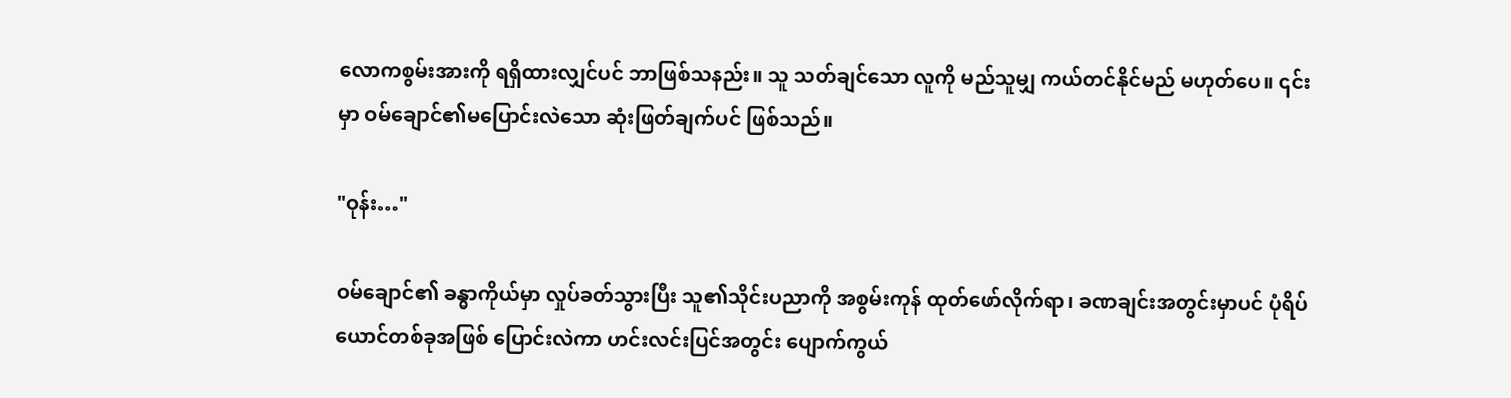လောကစွမ်းအားကို ရရှိထားလျှင်ပင် ဘာဖြစ်သနည်း။ သူ သတ်ချင်သော လူကို မည်သူမျှ ကယ်တင်နိုင်မည် မဟုတ်ပေ။ ၎င်းမှာ ဝမ်ချောင်၏မပြောင်းလဲသော ဆုံးဖြတ်ချက်ပင် ဖြစ်သည်။

"ဝုန်း…"

ဝမ်ချောင်၏ ခန္ဓာကိုယ်မှာ လှုပ်ခတ်သွားပြီး သူ၏သိုင်းပညာကို အစွမ်းကုန် ထုတ်ဖော်လိုက်ရာ၊ ခဏချင်းအတွင်းမှာပင် ပုံရိပ်ယောင်တစ်ခုအဖြစ် ပြောင်းလဲကာ ဟင်းလင်းပြင်အတွင်း ပျောက်ကွယ်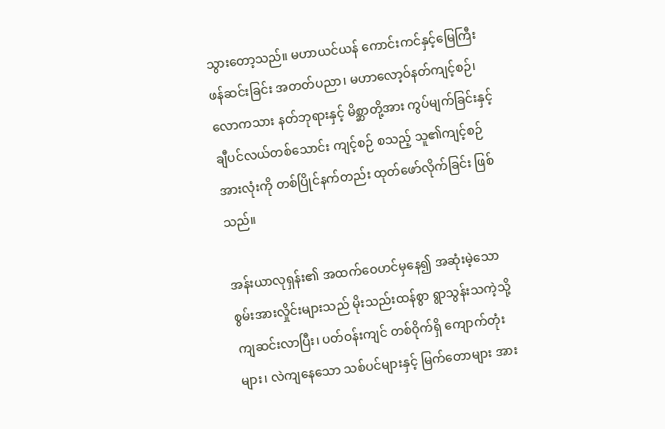သွားတော့သည်။ မဟာယင်ယန် ကောင်းကင်နှင့်မြေကြီး ဖန်ဆင်းခြင်း အတတ်ပညာ၊ မဟာလော့ဝ်နတ်ကျင့်စဉ်၊ လောကသား နတ်ဘုရားနှင့် မိစ္ဆာတို့အား ကွပ်မျက်ခြင်းနှင့်ချီပင်လယ်တစ်သောင်း ကျင့်စဉ် စသည့် သူ၏ကျင့်စဉ်အားလုံးကို တစ်ပြိုင်နက်တည်း ထုတ်ဖော်လိုက်ခြင်း ဖြစ်သည်။

အန်းယာလုရှန်း၏ အထက်ဝေဟင်မှနေ၍ အဆုံးမဲ့သော စွမ်းအားလှိုင်းများသည် မိုးသည်းထန်စွာ ရွာသွန်းသကဲ့သို့ ကျဆင်းလာပြီး၊ ပတ်ဝန်းကျင် တစ်ဝိုက်ရှိ ကျောက်တုံးများ၊ လဲကျနေသော သစ်ပင်များနှင့် မြက်တောများ အား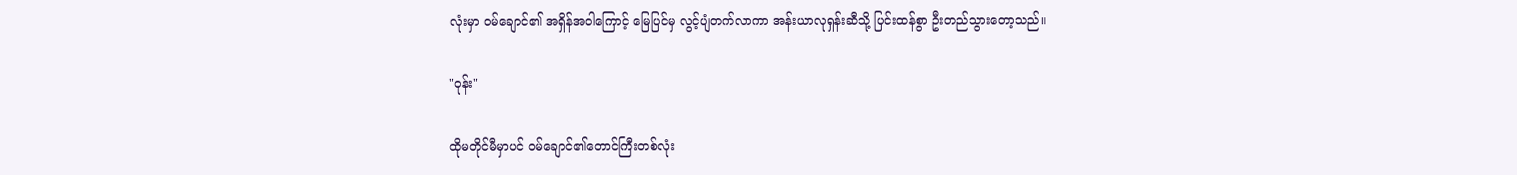လုံးမှာ ဝမ်ချောင်၏ အရှိန်အဝါကြောင့် မြေပြင်မှ လွင့်ပျံတက်လာကာ အန်းယာလုရှန်းဆီသို့ ပြင်းထန်စွာ ဦးတည်သွားတော့သည်။

"ဝုန်း"

ထိုမတိုင်မီမှာပင် ဝမ်ချောင်၏တောင်ကြီးတစ်လုံး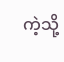ကဲ့သို့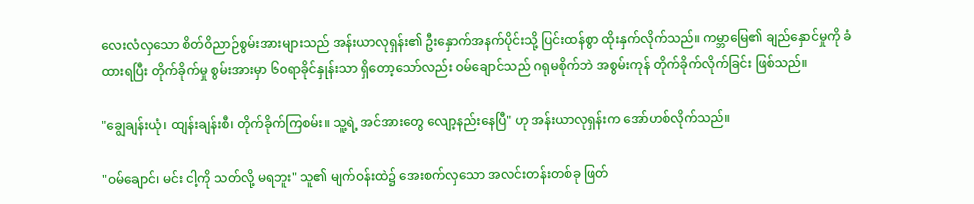လေးလံလှသော စိတ်ဝိညာဉ်စွမ်းအားများသည် အန်းယာလုရှန်း၏ ဦးနှောက်အနက်ပိုင်းသို့ ပြင်းထန်စွာ ထိုးနှက်လိုက်သည်။ ကမ္ဘာမြေ၏ ချည်နှောင်မှုကို ခံထားရပြီး တိုက်ခိုက်မှု စွမ်းအားမှာ ၆၀ရာခိုင်နှုန်းသာ ရှိတော့သော်လည်း ဝမ်ချောင်သည် ဂရုမစိုက်ဘဲ အစွမ်းကုန် တိုက်ခိုက်လိုက်ခြင်း ဖြစ်သည်။

"ချွေချန်းယုံ၊ ထျန်းချန်းစီ၊ တိုက်ခိုက်ကြစမ်း။ သူ့ရဲ့ အင်အားတွေ လျော့နည်းနေပြီ" ဟု အန်းယာလုရှန်းက အော်ဟစ်လိုက်သည်။

"ဝမ်ချောင်၊ မင်း ငါ့ကို သတ်လို့ မရဘူး" သူ၏ မျက်ဝန်းထဲ၌ အေးစက်လှသော အလင်းတန်းတစ်ခု ဖြတ်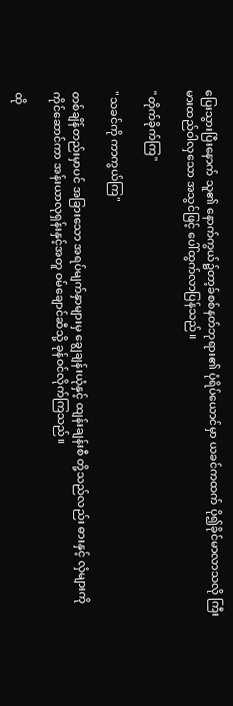ပြေးသွားပြီးနောက် သူ၏ နောက်ကွယ်၌တာ့ခ်စစ်နတ်ဘုရား၏ ပုံရိပ်ယောင်မှာ ယခင်ကထက် ပို၍ခိုင်မာလာသလို ကြီးမားထည်ဝါလှသော အသွင်ဖြင့် ပေါ်ထွက်လာပြန်သည်။

"တိုက်ခိုက်ကြ"

"သခင်ကို ကာကွယ်ကြ"

တစ်ချိန်တည်းမှာပင် အခြားသော အရပ်မျက်နှာများမှ ချွေချန်းယုံနှင့် ထျန်းချန်းစီ တို့သည်လည်း ဓားနှင့် လှံများကို ကိုင်ဆောင်ကာ အန်းယာလုရှန်းနှင့်အတူ ဝမ်ချောင်ဆီသို့ ခုန်ဝင်လိုက်ကြသည်။

ထို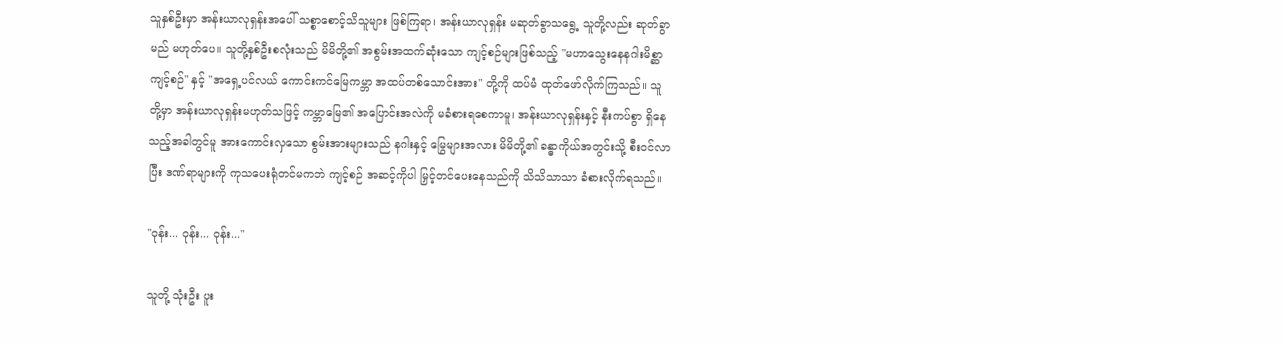သူနှစ်ဦးမှာ အန်းယာလုရှန်းအပေါ် သစ္စာစောင့်သိသူများ ဖြစ်ကြရာ၊ အန်းယာလုရှန်း မဆုတ်ခွာသရွေ့ သူတို့လည်း ဆုတ်ခွာမည် မဟုတ်ပေ။ သူတို့နှစ်ဦးစလုံးသည် မိမိတို့၏ အစွမ်းအထက်ဆုံးသော ကျင့်စဉ်များဖြစ်သည့် "မဟာသွေးနေနဂါးမိစ္ဆာကျင့်စဉ်" နှင့် "အရှေ့ပင်လယ် ကောင်းကင်မြေကမ္ဘာ အထပ်တစ်သောင်းအား" တို့ကို ထပ်မံ ထုတ်ဖော်လိုက်ကြသည်။ သူတို့မှာ အန်းယာလုရှန်းမဟုတ်သဖြင့် ကမ္ဘာမြေ၏ အပြောင်းအလဲကို မခံစားရစေကာမူ၊ အန်းယာလုရှန်းနှင့် နီးကပ်စွာ ရှိနေသည့်အခါတွင်မူ အားကောင်းလှသော စွမ်းအားများသည် နဂါးနှင့် မြွေများအလား မိမိတို့၏ ခန္ဓာကိုယ်အတွင်းသို့ စီးဝင်လာပြီး ဒဏ်ရာများကို ကုသပေးရုံတင်မကဘဲ ကျင့်စဉ် အဆင့်ကိုပါ မြှင့်တင်ပေးနေသည်ကို သိသိသာသာ ခံစားလိုက်ရသည်။

"ဝုန်း... ဝုန်း... ဝုန်း..."

သူတို့ သုံးဦး ပူး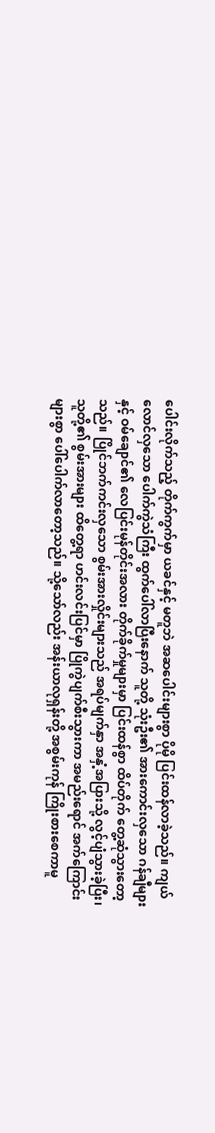ပေါင်းလိုက်သည့် တိုက်ကွက်မှာ ယခင်နှင့် မတူဘဲ အဆပေါင်းများစွာ ပိုမို ပြင်းထန်လာခဲ့သည်။ ကျယ်လောင်လှသော ပေါက်ကွဲသံကြီး ထွက်ပေါ်လာပြီးနောက် သူတို့ သုံးဦး၏ အားကောင်းလှသော ဂန်ချီများနှင့် ဝမ်ချောင်၏ လေပြင်းမုန်တိုင်းအလား တိုက်ခိုက်မှုများမှာ ပြင်းထန်စွာ ထိပ်တိုက် တွေ့ဆုံသွားတော့သည်။ ပြိုင်ဘက်ကင်းလှသော စွမ်းအားလှိုင်းများသည် အရပ်မျက်နှာ အနှံ့အပြားသို့ လွင့်ပျံသွားခဲ့ပြီး၊ သူတို့၏ စွမ်းအားများ ထိတွေ့ရာ ဟင်းလင်းပြင်မှာ ပြိုကွဲပျက်စီးသွားကာ အမည်းရောင် အက်ကြောင်းများစွာ ပေါ်ပေါက်လာတော့သည်။ သို့သော်လည်း အန်းယာလုရှန်းတို့ အစွမ်းကုန် ကြိုးစားစေကာမူ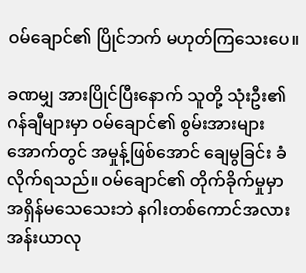ဝမ်ချောင်၏ ပြိုင်ဘက် မဟုတ်ကြသေးပေ။

ခဏမျှ အားပြိုင်ပြီးနောက် သူတို့ သုံးဦး၏ ဂန်ချီများမှာ ဝမ်ချောင်၏ စွမ်းအားများအောက်တွင် အမှုန့်ဖြစ်အောင် ချေမွခြင်း ခံလိုက်ရသည်။ ဝမ်ချောင်၏ တိုက်ခိုက်မှုမှာ အရှိန်မသေသေးဘဲ နဂါးတစ်ကောင်အလား အန်းယာလု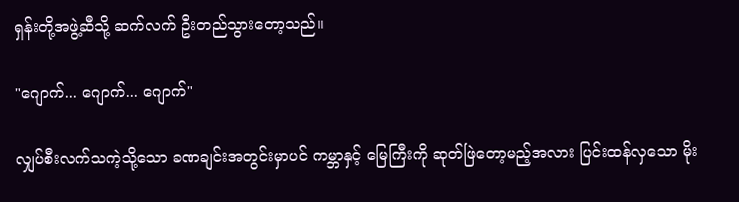ရှန်းတို့အဖွဲ့ဆီသို့ ဆက်လက် ဦးတည်သွားတော့သည်။

"ဂျောက်... ဂျောက်... ဂျောက်"

လျှပ်စီးလက်သကဲ့သို့သော ခဏချင်းအတွင်းမှာပင် ကမ္ဘာနှင့် မြေကြီးကို ဆုတ်ဖြဲတော့မည့်အလား ပြင်းထန်လှသော မိုး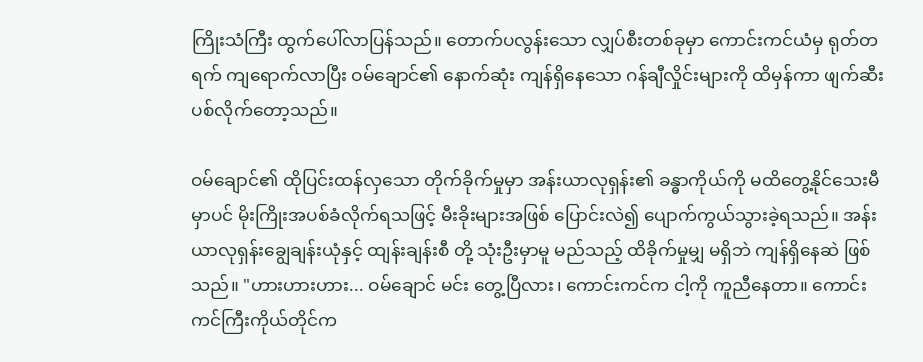ကြိုးသံကြီး ထွက်ပေါ်လာပြန်သည်။ တောက်ပလွန်းသော လျှပ်စီးတစ်ခုမှာ ကောင်းကင်ယံမှ ရုတ်တရက် ကျရောက်လာပြီး ဝမ်ချောင်၏ နောက်ဆုံး ကျန်ရှိနေသော ဂန်ချီလှိုင်းများကို ထိမှန်ကာ ဖျက်ဆီးပစ်လိုက်တော့သည်။

ဝမ်ချောင်၏ ထိုပြင်းထန်လှသော တိုက်ခိုက်မှုမှာ အန်းယာလုရှန်း၏ ခန္ဓာကိုယ်ကို မထိတွေ့နိုင်သေးမီမှာပင် မိုးကြိုးအပစ်ခံလိုက်ရသဖြင့် မီးခိုးများအဖြစ် ပြောင်းလဲ၍ ပျောက်ကွယ်သွားခဲ့ရသည်။ အန်းယာလုရှန်းချွေချန်းယုံနှင့် ထျန်းချန်းစီ တို့ သုံးဦးမှာမူ မည်သည့် ထိခိုက်မှုမျှ မရှိဘဲ ကျန်ရှိနေဆဲ ဖြစ်သည်။ "ဟားဟားဟား... ဝမ်ချောင် မင်း တွေ့ပြီလား၊ ကောင်းကင်က ငါ့ကို ကူညီနေတာ။ ကောင်းကင်ကြီးကိုယ်တိုင်က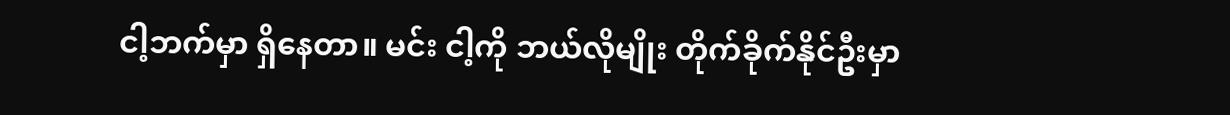ငါ့ဘက်မှာ ရှိနေတာ။ မင်း ငါ့ကို ဘယ်လိုမျိုး တိုက်ခိုက်နိုင်ဦးမှာ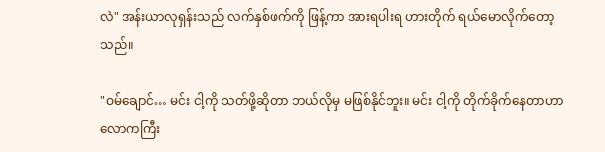လဲ" အန်းယာလုရှန်းသည် လက်နှစ်ဖက်ကို ဖြန့်ကာ အားရပါးရ ဟားတိုက် ရယ်မောလိုက်တော့သည်။

"ဝမ်ချောင်… မင်း ငါ့ကို သတ်ဖို့ဆိုတာ ဘယ်လိုမှ မဖြစ်နိုင်ဘူး။ မင်း ငါ့ကို တိုက်ခိုက်နေတာဟာ လောကကြီး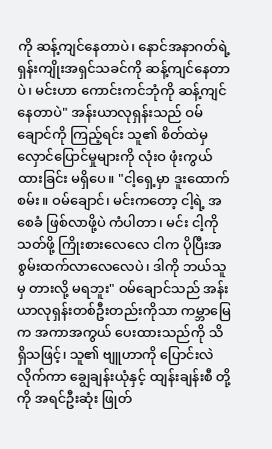ကို ဆန့်ကျင်နေတာပဲ၊ နောင်အနာဂတ်ရဲ့ ရှန်းကျိုးအရှင်သခင်ကို ဆန့်ကျင်နေတာပဲ၊ မင်းဟာ ကောင်းကင်ဘုံကို ဆန့်ကျင်နေတာပဲ" အန်းယာလုရှန်းသည် ဝမ်ချောင်ကို ကြည့်ရင်း သူ၏ စိတ်ထဲမှ လှောင်ပြောင်မှုများကို လုံးဝ ဖုံးကွယ်ထားခြင်း မရှိပေ။ "ငါ့ရှေ့မှာ ဒူးထောက်စမ်း။ ဝမ်ချောင်၊ မင်းကတော့ ငါ့ရဲ့ အစေခံ ဖြစ်လာဖို့ပဲ ကံပါတာ၊ မင်း ငါ့ကို သတ်ဖို့ ကြိုးစားလေလေ ငါက ပိုပြီးအစွမ်းထက်လာလေလေပဲ၊ ဒါကို ဘယ်သူမှ တားလို့ မရဘူး" ဝမ်ချောင်သည် အန်းယာလုရှန်းတစ်ဦးတည်းကိုသာ ကမ္ဘာမြေက အကာအကွယ် ပေးထားသည်ကို သိရှိသဖြင့်၊ သူ၏ ဗျူဟာကို ပြောင်းလဲလိုက်ကာ ချွေချန်းယုံနှင့် ထျန်းချန်းစီ တို့ကို အရင်ဦးဆုံး ဖြုတ်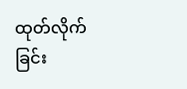ထုတ်လိုက်ခြင်း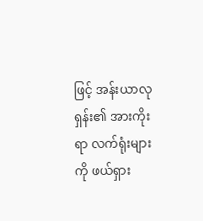ဖြင့် အန်းယာလုရှန်း၏ အားကိုးရာ လက်ရုံးများကို ဖယ်ရှား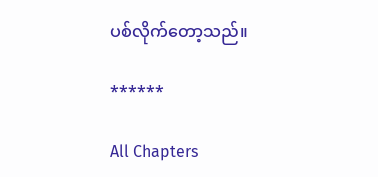ပစ်လိုက်တော့သည်။

******

All Chapters